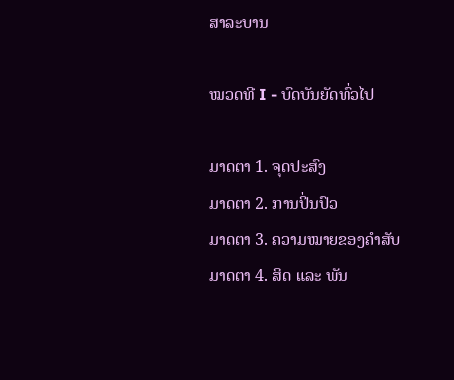ສາລະບານ

ໝວດທີ I - ບົດບັນຍັດທົ່ວໄປ

ມາດຕາ 1. ຈຸດປະສົງ
ມາດຕາ 2. ການປິ່ນປົວ
ມາດຕາ 3. ຄວາມໝາຍຂອງຄໍາສັບ
ມາດຕາ 4. ສິດ ແລະ ພັນ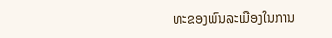ທະຂອງພົນລະເມືອງໃນການ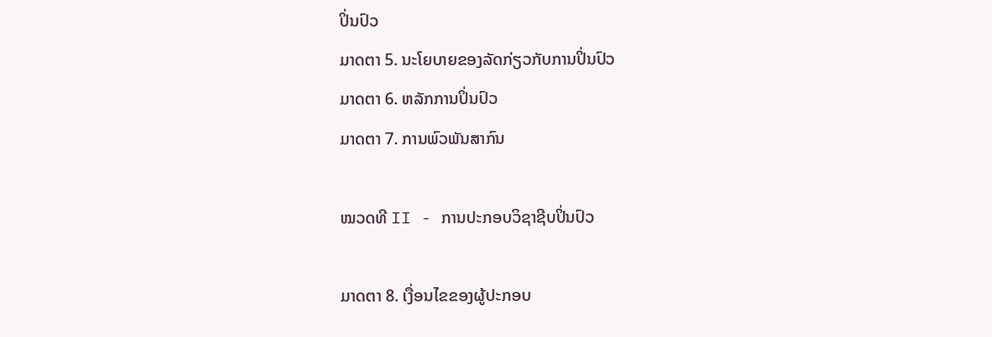ປິ່ນປົວ
ມາດຕາ 5. ນະໂຍບາຍຂອງລັດກ່ຽວກັບການປິ່ນປົວ
ມາດຕາ 6. ຫລັກການປິ່ນປົວ
ມາດຕາ 7. ການພົວພັນສາກົນ

ໝວດທີ II - ການປະກອບວິຊາຊີບປິ່ນປົວ

ມາດຕາ 8. ເງື່ອນໄຂຂອງຜູ້ປະກອບ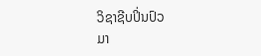ວິຊາຊີບປິ່ນປົວ
ມາ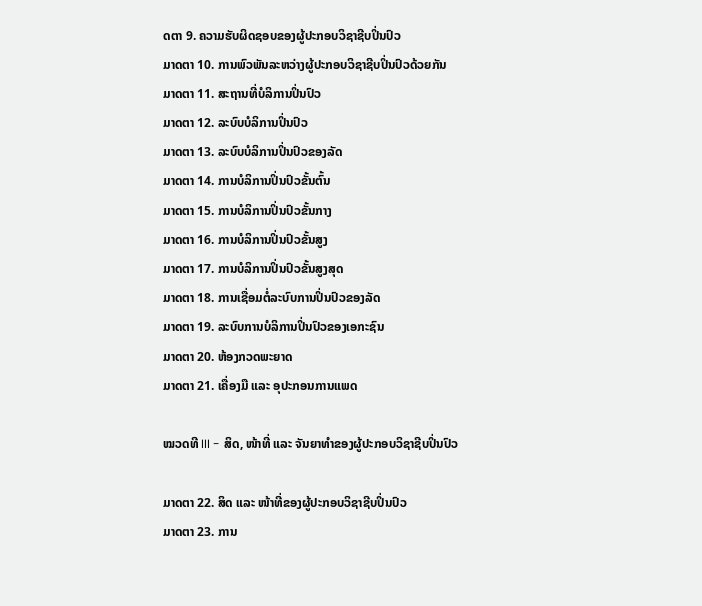ດຕາ 9. ຄວາມຮັບຜິດຊອບຂອງຜູ້ປະກອບວິຊາຊີບປິ່ນປົວ
ມາດຕາ 10. ການພົວພັນລະຫວ່າງຜູ້ປະກອບວິຊາຊີບປິ່ນປົວດ້ວຍກັນ
ມາດຕາ 11. ສະຖານທີ່ບໍລິການປິ່ນປົວ
ມາດຕາ 12. ລະບົບບໍລິການປິ່ນປົວ
ມາດຕາ 13. ລະບົບບໍລິການປິ່ນປົວຂອງລັດ
ມາດຕາ 14. ການບໍລິການປິ່ນປົວຂັ້ນຕົ້ນ
ມາດຕາ 15. ການບໍລິການປິ່ນປົວຂັ້ນກາງ
ມາດຕາ 16. ການບໍລິການປິ່ນປົວຂັ້ນສູງ
ມາດຕາ 17. ການບໍລິການປິ່ນປົວຂັ້ນສູງສຸດ
ມາດຕາ 18. ການເຊື່ອມຕໍ່ລະບົບການປິ່ນປົວຂອງລັດ
ມາດຕາ 19. ລະບົບການບໍລິການປິ່ນປົວຂອງເອກະຊົນ
ມາດຕາ 20. ຫ້ອງກວດພະຍາດ
ມາດຕາ 21. ເຄື່ອງມື ແລະ ອຸປະກອນການແພດ

ໝວດທີ III - ສິດ, ໜ້າທີ່ ແລະ ຈັນຍາທໍາຂອງຜູ້ປະກອບວິຊາຊີບປິ່ນປົວ

ມາດຕາ 22. ສິດ ແລະ ໜ້າທີ່ຂອງຜູ້ປະກອບວິຊາຊີບປິ່ນປົວ
ມາດຕາ 23. ການ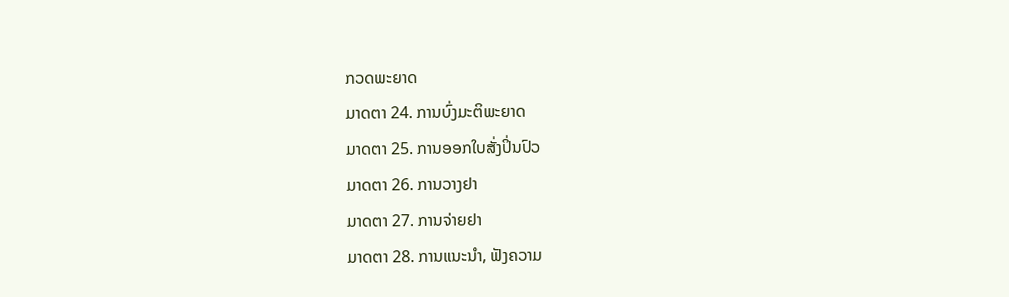ກວດພະຍາດ
ມາດຕາ 24. ການບົ່ງມະຕິພະຍາດ
ມາດຕາ 25. ການອອກໃບສັ່ງປິ່ນປົວ
ມາດຕາ 26. ການວາງຢາ
ມາດຕາ 27. ການຈ່າຍຢາ
ມາດຕາ 28. ການແນະນໍາ, ຟັງຄວາມ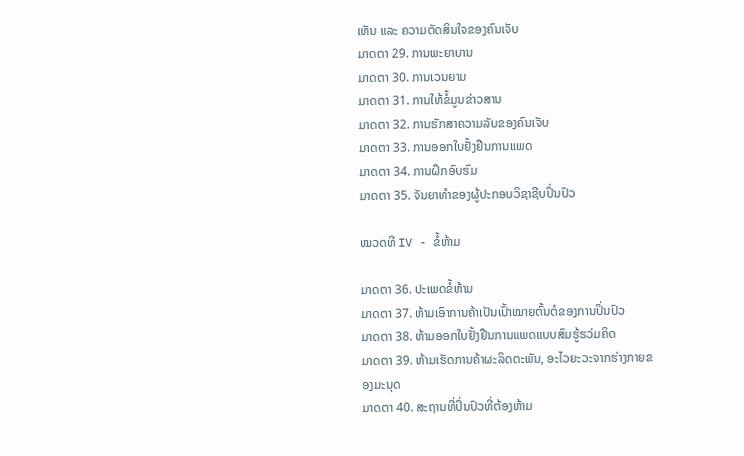ເຫັນ ແລະ ຄວາມຕັດສິນໃຈຂອງຄົນເຈັບ
ມາດຕາ 29. ການພະຍາບານ
ມາດຕາ 30. ການເວນຍາມ
ມາດຕາ 31. ການໃຫ້ຂໍ້ມູນຂ່າວສານ
ມາດຕາ 32. ການຮັກສາຄວາມລັບຂອງຄົນເຈັບ
ມາດຕາ 33. ການອອກໃບຢັ້ງຢືນການແພດ
ມາດຕາ 34. ການຝຶກອົບຮົມ
ມາດຕາ 35. ຈັນຍາທໍາຂອງຜູ້ປະກອບວິຊາຊີບປິ່ນປົວ

ໝວດທີ IV - ຂໍ້ຫ້າມ

ມາດຕາ 36. ປະເພດຂໍ້ຫ້າມ
ມາດຕາ 37. ຫ້າມເອົາການຄ້າເປັນເປົ້າໝາຍຕົ້ນຕໍຂອງການປິ່ນປົວ
ມາດຕາ 38. ຫ້າມອອກໃບຢັ້ງຢືນການແພດແບບສົມຮູ້ຮວ່ມຄິດ
ມາດຕາ 39. ຫ້າມເຮັດການຄ້າຜະລິດຕະພັນ, ອະໄວຍະວະຈາກຮ່າງກາຍຂອງມະນຸດ
ມາດຕາ 40. ສະຖານທີ່ປິ່ນປົວທີ່ຕ້ອງຫ້າມ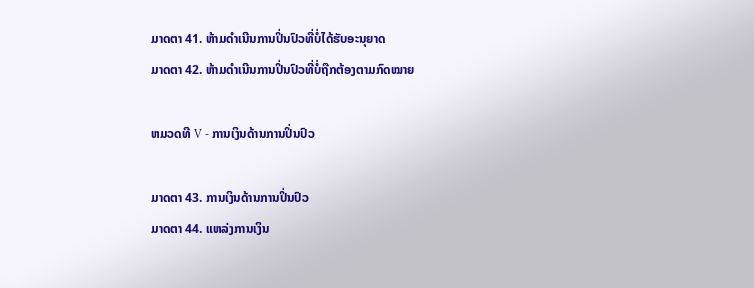ມາດຕາ 41. ຫ້າມດໍາເນີນການປິ່ນປົວທີ່ບໍ່ໄດ້ຮັບອະນຸຍາດ
ມາດຕາ 42. ຫ້າມດໍາເນີນການປິ່ນປົວທີ່ບໍ່ຖືກຕ້ອງຕາມກົດໝາຍ

ຫມວດທີ V - ການເງິນດ້ານການປິ່ນປົວ

ມາດຕາ 43. ການເງິນດ້ານການປິ່ນປົວ
ມາດຕາ 44. ແຫລ່ງການເງິນ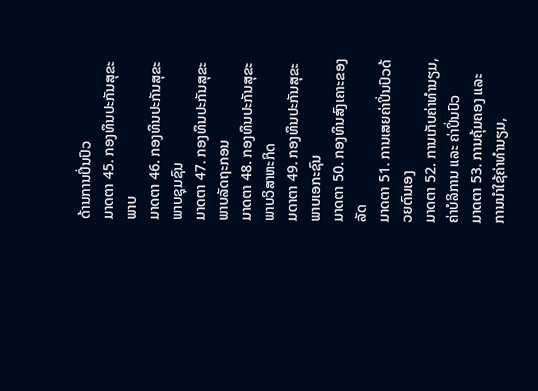ດ້ານການປິ່ນປົວ
ມາດຕາ 45. ກອງທຶນປະກັນສຸຂະພາບ
ມາດຕາ 46. ກອງທຶນປະກັນສຸຂະພາບຊຸມຊົນ
ມາດຕາ 47. ກອງທຶນປະກັນສຸຂະພາບລັດຖະກອນ
ມາດຕາ 48. ກອງທຶນປະກັນສຸຂະພາບວິສາຫະກິດ
ມດາຕາ 49. ກອງທຶນປະກັນສຸຂະພາບເອກະຊົນ
ມາດຕາ 50. ກອງທຶນສົງເຄາະຂອງລັດ
ມາດຕາ 51. ການເສຍຄ່າປິ່ນປົວດ້ວຍຕົນເອງ
ມາດຕາ 52. ການເກັບຄ່າທໍານຽມ, ຄ່າບໍລິການ ແລະ ຄ່າປິ່ນປົວ
ມາດຕາ 53. ການຄຸ້ມຄອງ ແລະ ການນໍາໃຊ້ຄ່າທໍານຽມ,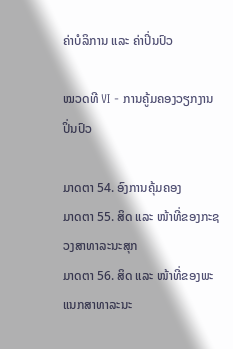ຄ່າບໍລິການ ແລະ ຄ່າປິ່ນປົວ

ໝວດທີ VI - ການຄູ້ມຄອງວຽກງານປິ່ນປົວ

ມາດຕາ 54. ອົງການຄຸ້ມຄອງ
ມາດຕາ 55. ສິດ ແລະ ໜ້າທີ່ຂອງກະຊວງສາທາລະນະສຸກ
ມາດຕາ 56. ສິດ ແລະ ໜ້າທີ່ຂອງພະແນກສາທາລະນະ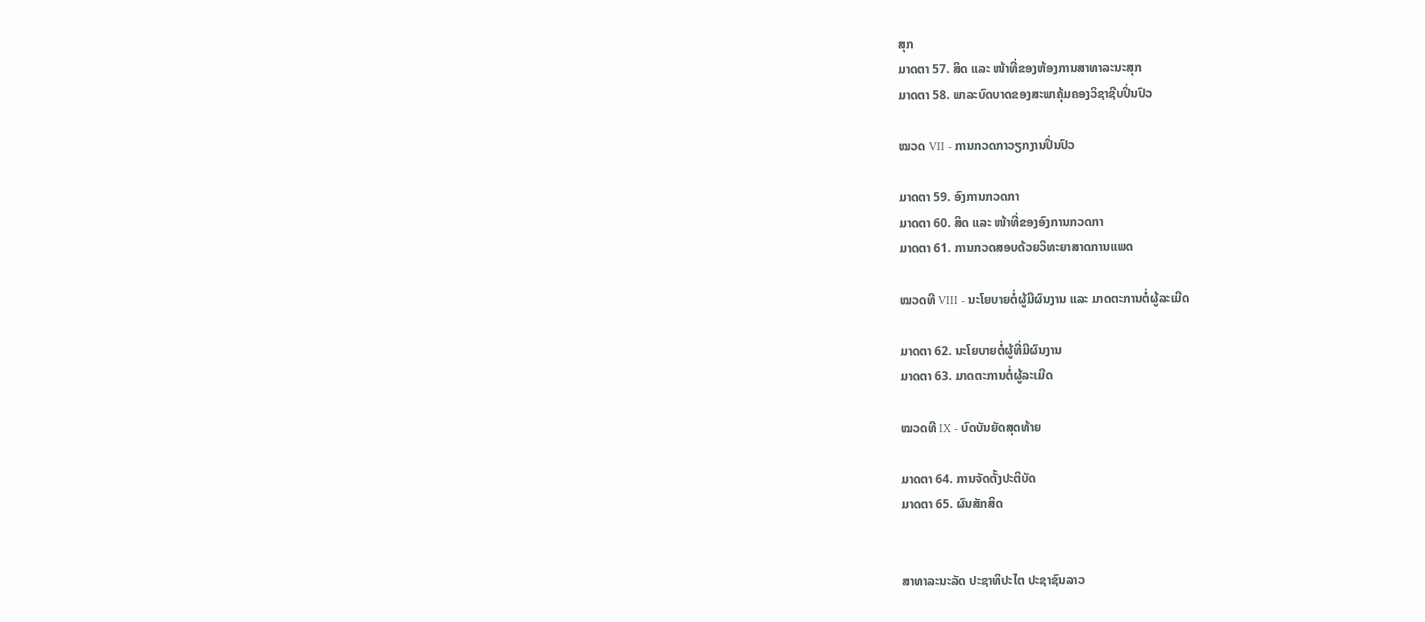ສຸກ
ມາດຕາ 57. ສິດ ແລະ ໜ້າທີ່ຂອງຫ້ອງການສາທາລະນະສຸກ
ມາດຕາ 58. ພາລະບົດບາດຂອງສະພາຄຸ້ມຄອງວິຊາຊີບປິ່ນປົວ

ໝວດ VII - ການກວດກາວຽກງານປິ່ນປົວ

ມາດຕາ 59. ອົງການກວດກາ
ມາດຕາ 60. ສິດ ແລະ ໜ້າທີ່ຂອງອົງການກວດກາ
ມາດຕາ 61. ການກວດສອບດ້ວຍວິທະຍາສາດການແພດ

ໝວດທີ VIII - ນະໂຍບາຍຕໍ່ຜູ້ມີຜົນງານ ແລະ ມາດຕະການຕໍ່ຜູ້ລະເມີດ

ມາດຕາ 62. ນະໂຍບາຍຕໍ່ຜູ້ທີ່ມີຜົນງານ
ມາດຕາ 63. ມາດຕະການຕໍ່ຜູ້ລະເມີດ

ໝວດທີ IX - ບົດບັນຍັດສຸດທ້າຍ

ມາດຕາ 64. ການຈັດຕັ້ງປະຕິບັດ
ມາດຕາ 65. ຜົນສັກສິດ


ສາທາລະນະລັດ ປະຊາທິປະໄຕ ປະຊາຊົນລາວ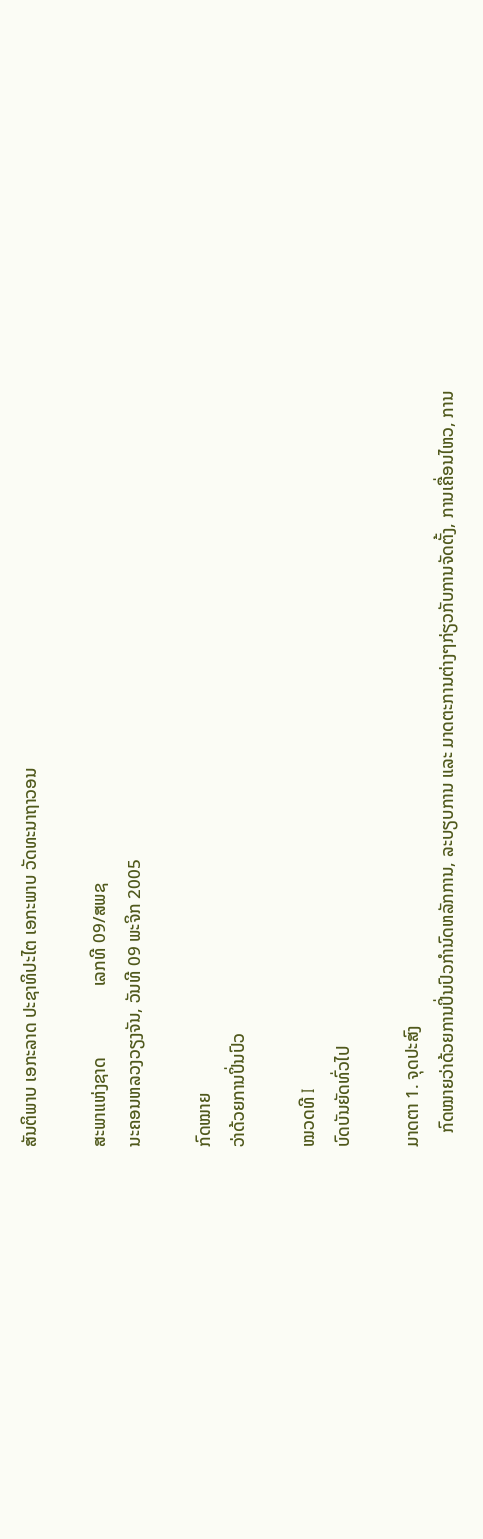ສັນຕິພາບ ເອກະລາດ ປະຊາທິປະໄຕ ເອກະພາບ ວັດທະນາຖາວອນ

ສະພາແຫ່ງຊາດ                ເລກທີ 09/ສພຊ
ນະຄອນຫລວງວຽງຈັນ, ວັນທີ 09 ພະຈິກ 2005

ກົດໝາຍ
ວ່າດ້ວຍການປິ່ນປົວ

ໝວດທີ I
ບົດບັນຍັດທົ່ວໄປ

ມາດຕາ 1. ຈຸດປະສົງ
   ກົດໝາຍວ່າດ້ວຍການປິ່ນປົວກໍານົດຫລັກການ, ລະບຽບການ ແລະ ມາດຕະການຕ່າງໆກ່ຽວກັບການຈັດຕັ້ງ, ການເຄື່ອນໄຫວ, ການ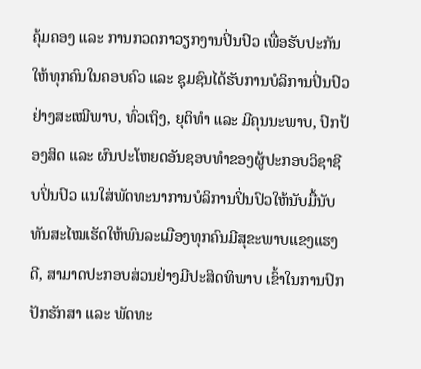ຄຸ້ມຄອງ ແລະ ການກວດກາວຽກງານປິ່ນປົວ ເພື່ອຮັບປະກັນໃຫ້ທຸກຄົນໃນຄອບຄົວ ແລະ ຊຸມຊົນໄດ້ຮັບການບໍລິການປິ່ນປົວຢ່າງສະເໝີພາບ, ທົ່ວເຖິງ, ຍຸຕິທໍາ ແລະ ມີຄຸນນະພາບ, ປົກປ້ອງສິດ ແລະ ຜົນປະໂຫຍດອັນຊອບທໍາຂອງຜູ້ປະກອບວິຊາຊີບປິ່ນປົວ ແນໃສ່ພັດທະນາການບໍລິການປິ່ນປົວໃຫ້ນັບມື້ນັບ ທັນສະໄໝເຮັດໃຫ້ພົນລະເມືອງທຸກຄົນມີສຸຂະພາບແຂງແຮງດີ, ສາມາດປະກອບສ່ວນຢ່າງມີປະສິດທິພາບ ເຂົ້າໃນການປົກປັກຮັກສາ ແລະ ພັດທະ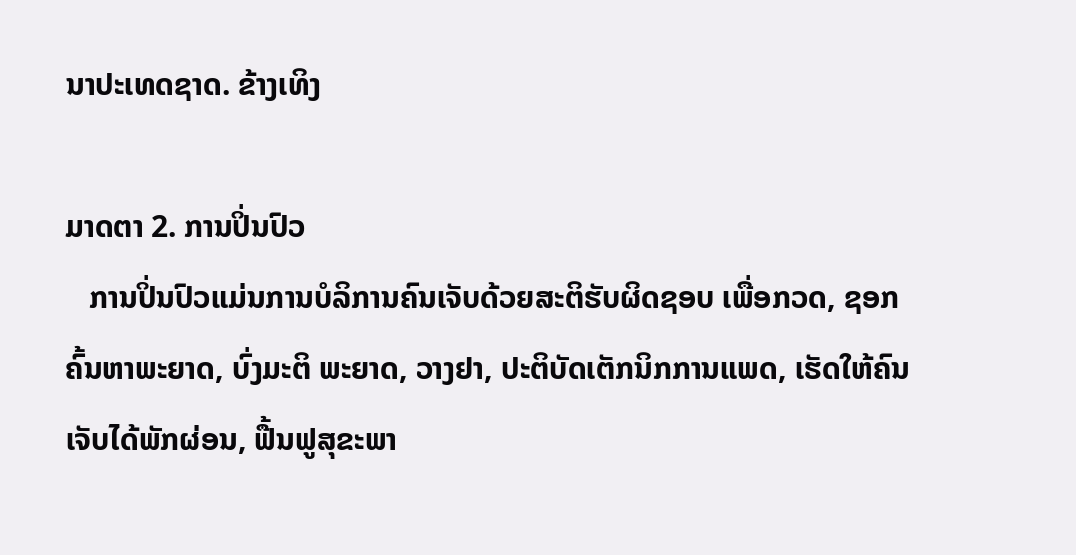ນາປະເທດຊາດ. ຂ້າງເທິງ

ມາດຕາ 2. ການປິ່ນປົວ
   ການປິ່ນປົວແມ່ນການບໍລິການຄົນເຈັບດ້ວຍສະຕິຮັບຜິດຊອບ ເພື່ອກວດ, ຊອກຄົ້ນຫາພະຍາດ, ບົ່ງມະຕິ ພະຍາດ, ວາງຢາ, ປະຕິບັດເຕັກນິກການແພດ, ເຮັດໃຫ້ຄົນເຈັບໄດ້ພັກຜ່ອນ, ຟື້ນຟູສຸຂະພາ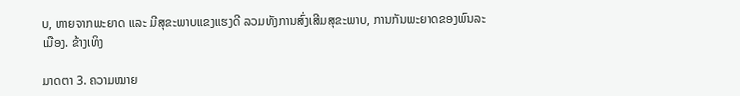ບ, ຫາຍຈາກພະຍາດ ແລະ ມີສຸຂະພາບແຂງແຮງດີ ລວມທັງການສົ່ງເສີມສຸຂະພາບ, ການກັນພະຍາດຂອງພົນລະເມືອງ. ຂ້າງເທິງ

ມາດຕາ 3. ຄວາມໝາຍ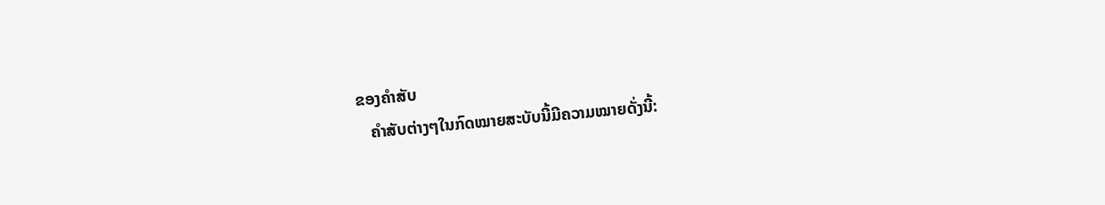ຂອງຄໍາສັບ
   ຄໍາສັບຕ່າງໆໃນກົດໝາຍສະບັບນີ້ມີຄວາມໝາຍດັ່ງນີ້: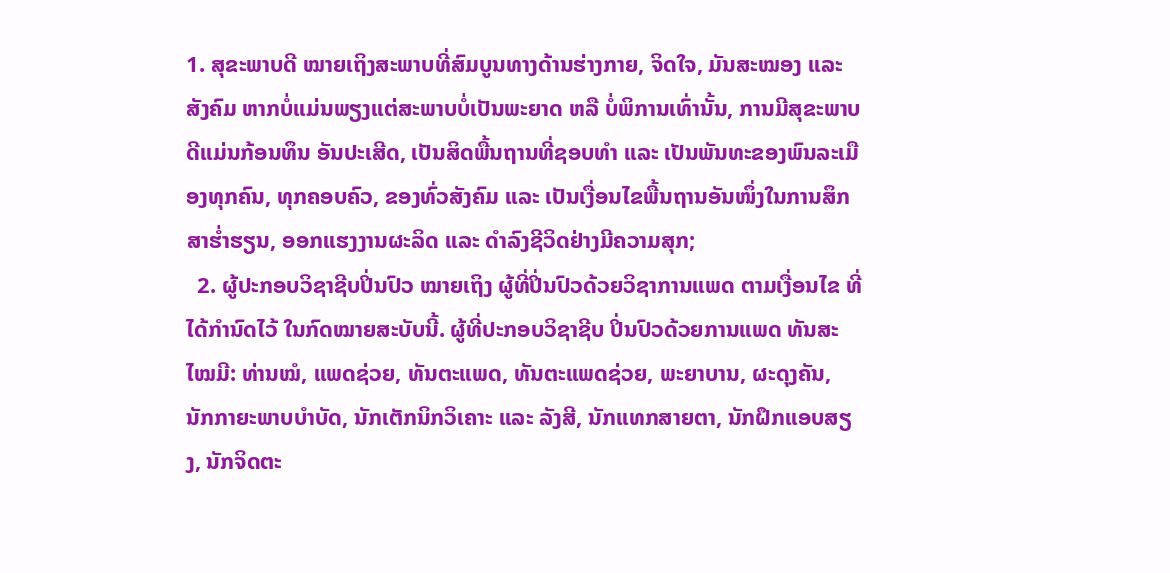1. ສຸຂະພາບດີ ໝາຍເຖິງສະພາບທີ່ສົມບູນທາງດ້ານຮ່າງກາຍ, ຈິດໃຈ, ມັນສະໝອງ ແລະ ສັງຄົມ ຫາກບໍ່ແມ່ນພຽງແຕ່ສະພາບບໍ່ເປັນພະຍາດ ຫລື ບໍ່ພິການເທົ່ານັ້ນ, ການມີສຸຂະພາບດີແມ່ນກ້ອນທຶນ ອັນປະເສີດ, ເປັນສິດພື້ນຖານທີ່ຊອບທໍາ ແລະ ເປັນພັນທະຂອງພົນລະເມືອງທຸກຄົນ, ທຸກຄອບຄົວ, ຂອງທົ່ວສັງຄົມ ແລະ ເປັນເງື່ອນໄຂພື້ນຖານອັນໜຶ່ງໃນການສຶກສາຮ່ຳຮຽນ, ອອກແຮງງານຜະລິດ ແລະ ດໍາລົງຊີວິດຢ່າງມີຄວາມສຸກ;
  2. ຜູ້ປະກອບວິຊາຊີບປິ່ນປົວ ໝາຍເຖິງ ຜູ້ທີ່ປິ່ນປົວດ້ວຍວິຊາການແພດ ຕາມເງື່ອນໄຂ ທີ່ໄດ້ກໍານົດໄວ້ ໃນກົດໝາຍສະບັບນີ້. ຜູ້ທີ່ປະກອບວິຊາຊີບ ປິ່ນປົວດ້ວຍການແພດ ທັນສະໄໝມີ: ທ່ານໝໍ, ແພດຊ່ວຍ, ທັນຕະແພດ, ທັນຕະແພດຊ່ວຍ, ພະຍາບານ, ຜະດຸງຄັນ, ນັກກາຍະພາບບໍາບັດ, ນັກເຕັກນິກວິເຄາະ ແລະ ລັງສີ, ນັກແທກສາຍຕາ, ນັກຝຶກແອບສຽງ, ນັກຈິດຕະ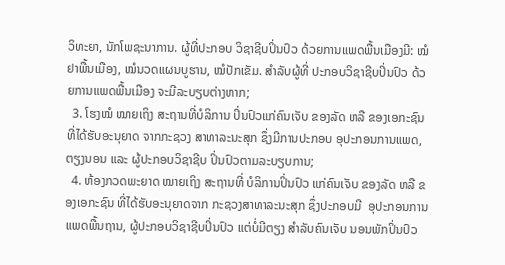ວິທະຍາ, ນັກໂພຊະນາການ. ຜູ້ທີ່ປະກອບ ວິຊາຊີບປິ່ນປົວ ດ້ວຍການແພດພື້ນເມືອງມີ: ໝໍຢາພື້ນເມືອງ, ໝໍນວດແຜນບູຮານ, ໝໍປັກເຂັມ. ສໍາລັບຜູ້ທີ່ ປະກອບວິຊາຊີບປິ່ນປົວ ດ້ວຍການແພດພື້ນເມືອງ ຈະມີລະບຽບຕ່າງຫາກ;
  3. ໂຮງໝໍ ໝາຍເຖິງ ສະຖານທີ່ບໍລິການ ປິ່ນປົວແກ່ຄົນເຈັບ ຂອງລັດ ຫລື ຂອງເອກະຊົນ ທີ່ໄດ້ຮັບອະນຸຍາດ ຈາກກະຊວງ ສາທາລະນະສຸກ ຊຶ່ງມີການປະກອບ ອຸປະກອນການແພດ,ຕຽງນອນ ແລະ ຜູ້ປະກອບວິຊາຊີບ ປິ່ນປົວຕາມລະບຽບການ;
  4. ຫ້ອງກວດພະຍາດ ໝາຍເຖິງ ສະຖານທີ່ ບໍລິການປິ່ນປົວ ແກ່ຄົນເຈັບ ຂອງລັດ ຫລື ຂອງເອກະຊົນ ທີ່ໄດ້ຮັບອະນຸຍາດຈາກ ກະຊວງສາທາລະນະສຸກ ຊຶ່ງປະກອບມີ  ອຸປະກອນການແພດພື້ນຖານ, ຜູ້ປະກອບວິຊາຊີບປິ່ນປົວ ແຕ່ບໍ່ມີຕຽງ ສໍາລັບຄົນເຈັບ ນອນພັກປິ່ນປົວ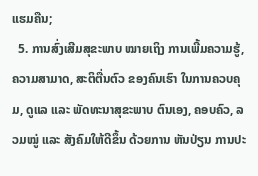ແຮມຄືນ;
  5. ການສົ່ງເສີມສຸຂະພາບ ໝາຍເຖິງ ການເພີ້ມຄວາມຮູ້, ຄວາມສາມາດ, ສະຕິຕື່ນຕົວ ຂອງຄົນເຮົາ ໃນການຄວບຄຸມ, ດູແລ ແລະ ພັດທະນາສຸຂະພາບ ຕົນເອງ, ຄອບຄົວ, ລວມໝູ່ ແລະ ສັງຄົມໃຫ້ດີຂຶ້ນ ດ້ວຍການ ຫັນປ່ຽນ ການປະ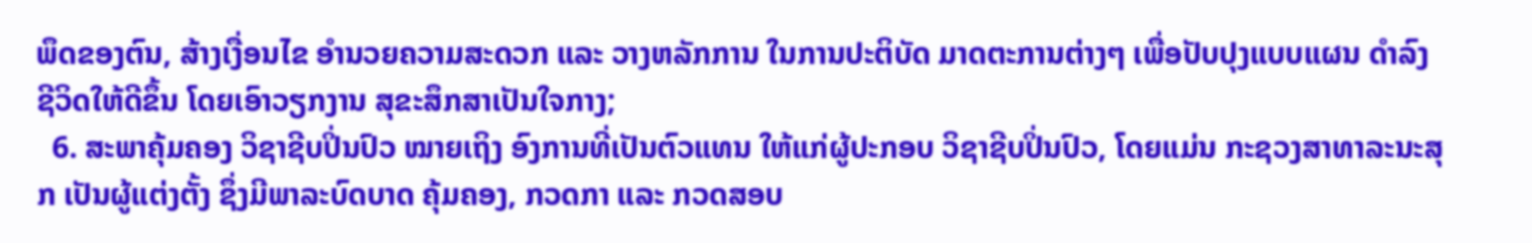ພຶດຂອງຕົນ, ສ້າງເງື່ອນໄຂ ອໍານວຍຄວາມສະດວກ ແລະ ວາງຫລັກການ ໃນການປະຕິບັດ ມາດຕະການຕ່າງໆ ເພື່ອປັບປຸງແບບແຜນ ດໍາລົງຊີວິດໃຫ້ດີຂຶ້ນ ໂດຍເອົາວຽກງານ ສຸຂະສຶກສາເປັນໃຈກາງ;
  6. ສະພາຄຸ້ມຄອງ ວິຊາຊີບປິ່ນປົວ ໝາຍເຖິງ ອົງການທີ່ເປັນຕົວແທນ ໃຫ້ແກ່ຜູ້ປະກອບ ວິຊາຊີບປິ່ນປົວ, ໂດຍແມ່ນ ກະຊວງສາທາລະນະສຸກ ເປັນຜູ້ແຕ່ງຕັ້ງ ຊຶ່ງມີພາລະບົດບາດ ຄຸ້ມຄອງ, ກວດກາ ແລະ ກວດສອບ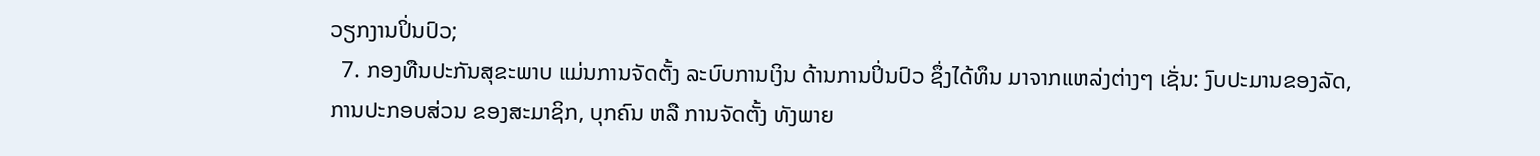ວຽກງານປິ່ນປົວ;
  7. ກອງທືນປະກັນສຸຂະພາບ ແມ່ນການຈັດຕັ້ງ ລະບົບການເງິນ ດ້ານການປິ່ນປົວ ຊຶ່ງໄດ້ທຶນ ມາຈາກແຫລ່ງຕ່າງໆ ເຊັ່ນ: ງົບປະມານຂອງລັດ, ການປະກອບສ່ວນ ຂອງສະມາຊິກ, ບຸກຄົນ ຫລື ການຈັດຕັ້ງ ທັງພາຍ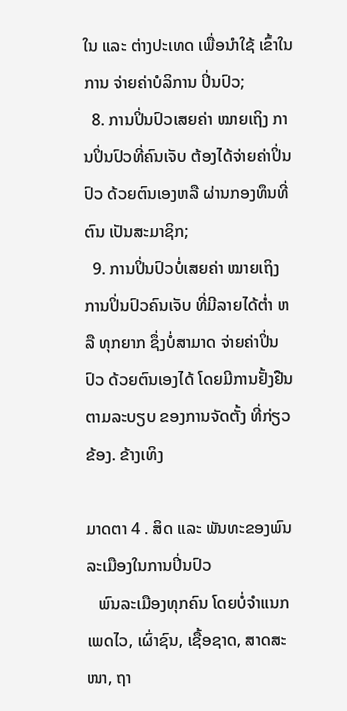ໃນ ແລະ ຕ່າງປະເທດ ເພື່ອນໍາໃຊ້ ເຂົ້າໃນການ ຈ່າຍຄ່າບໍລິການ ປິ່ນປົວ;
  8. ການປິ່ນປົວເສຍຄ່າ ໝາຍເຖິງ ການປິ່ນປົວທີ່ຄົນເຈັບ ຕ້ອງໄດ້ຈ່າຍຄ່າປິ່ນປົວ ດ້ວຍຕົນເອງຫລື ຜ່ານກອງທຶນທີ່ຕົນ ເປັນສະມາຊິກ;
  9. ການປິ່ນປົວບໍ່ເສຍຄ່າ ໝາຍເຖິງ ການປິ່ນປົວຄົນເຈັບ ທີ່ມີລາຍໄດ້ຕ່ຳ ຫລື ທຸກຍາກ ຊຶ່ງບໍ່ສາມາດ ຈ່າຍຄ່າປິ່ນປົວ ດ້ວຍຕົນເອງໄດ້ ໂດຍມີການຢັ້ງຢືນ ຕາມລະບຽບ ຂອງການຈັດຕັ້ງ ທີ່ກ່ຽວຂ້ອງ. ຂ້າງເທິງ

ມາດຕາ 4 . ສິດ ແລະ ພັນທະຂອງພົນລະເມືອງໃນການປິ່ນປົວ
   ພົນລະເມືອງທຸກຄົນ ໂດຍບໍ່ຈໍາແນກເພດໄວ, ເຜົ່າຊົນ, ເຊື້ອຊາດ, ສາດສະໜາ, ຖາ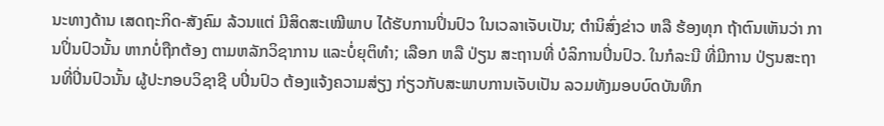ນະທາງດ້ານ ເສດຖະກິດ-ສັງຄົມ ລ້ວນແຕ່ ມີສິດສະເໝີພາບ ໄດ້ຮັບການປິ່ນປົວ ໃນເວລາເຈັບເປັນ; ຕໍານິສົ່ງຂ່າວ ຫລື ຮ້ອງທຸກ ຖ້າຕົນເຫັນວ່າ ການປິ່ນປົວນັ້ນ ຫາກບໍ່ຖືກຕ້ອງ ຕາມຫລັກວິຊາການ ແລະບໍ່ຍຸຕິທໍາ; ເລືອກ ຫລື ປ່ຽນ ສະຖານທີ່ ບໍລິການປິ່ນປົວ. ໃນກໍລະນີ ທີ່ມີການ ປ່ຽນສະຖານທີ່ປິ່ນປົວນັ້ນ ຜູ້ປະກອບວິຊາຊີ ບປິ່ນປົວ ຕ້ອງແຈ້ງຄວາມສ່ຽງ ກ່ຽວກັບສະພາບການເຈັບເປັນ ລວມທັງມອບບົດບັນທຶກ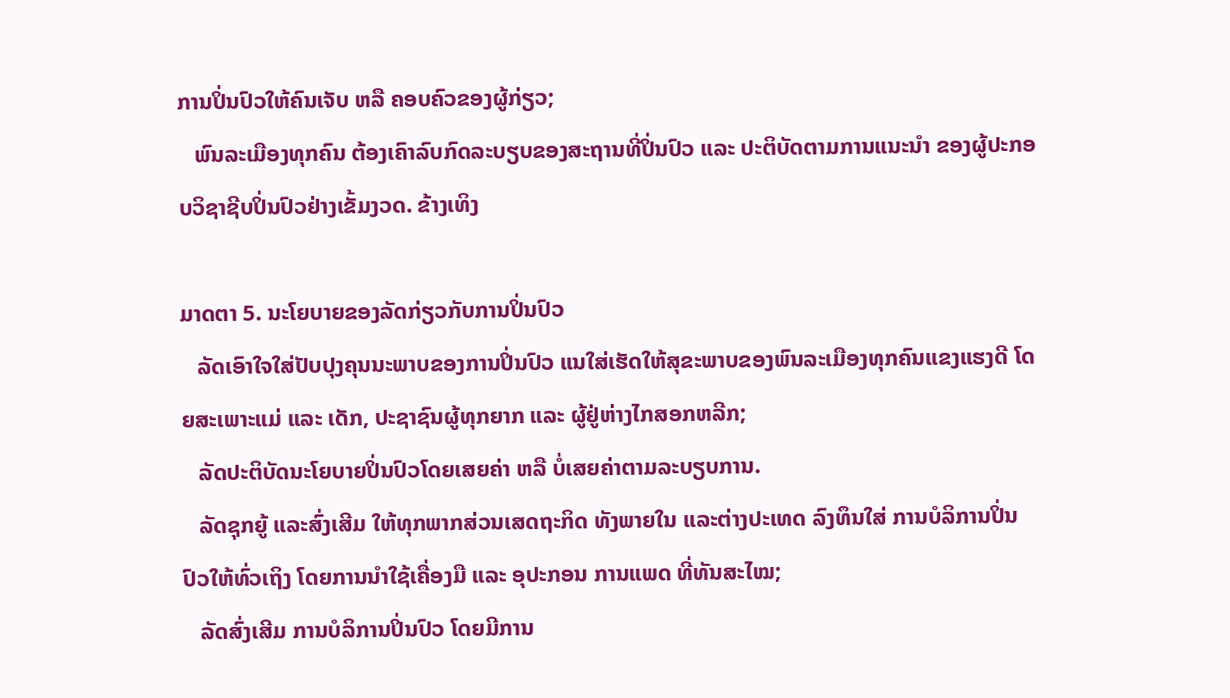ການປິ່ນປົວໃຫ້ຄົນເຈັບ ຫລື ຄອບຄົວຂອງຜູ້ກ່ຽວ;
   ພົນລະເມືອງທຸກຄົນ ຕ້ອງເຄົາລົບກົດລະບຽບຂອງສະຖານທີ່ປິ່ນປົວ ແລະ ປະຕິບັດຕາມການແນະນໍາ ຂອງຜູ້ປະກອບວິຊາຊີບປິ່ນປົວຢ່າງເຂັ້ມງວດ. ຂ້າງເທິງ

ມາດຕາ 5. ນະໂຍບາຍຂອງລັດກ່ຽວກັບການປິ່ນປົວ
   ລັດເອົາໃຈໃສ່ປັບປຸງຄຸນນະພາບຂອງການປິ່ນປົວ ແນໃສ່ເຮັດໃຫ້ສຸຂະພາບຂອງພົນລະເມືອງທຸກຄົນແຂງແຮງດີ ໂດຍສະເພາະແມ່ ແລະ ເດັກ, ປະຊາຊົນຜູ້ທຸກຍາກ ແລະ ຜູ້ຢູ່ຫ່າງໄກສອກຫລີກ;
   ລັດປະຕິບັດນະໂຍບາຍປິ່ນປົວໂດຍເສຍຄ່າ ຫລື ບໍ່ເສຍຄ່າຕາມລະບຽບການ.
   ລັດຊຸກຍູ້ ແລະສົ່ງເສີມ ໃຫ້ທຸກພາກສ່ວນເສດຖະກິດ ທັງພາຍໃນ ແລະຕ່າງປະເທດ ລົງທຶນໃສ່ ການບໍລິການປິ່ນປົວໃຫ້ທົ່ວເຖິງ ໂດຍການນໍາໃຊ້ເຄື່ອງມື ແລະ ອຸປະກອນ ການແພດ ທີ່ທັນສະໄໝ;
   ລັດສົ່ງເສີມ ການບໍລິການປິ່ນປົວ ໂດຍມີການ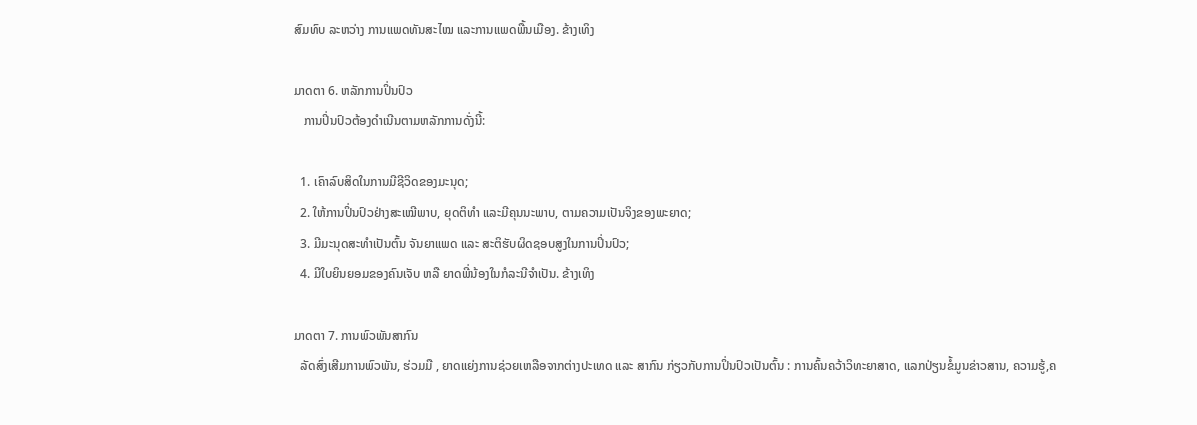ສົມທົບ ລະຫວ່າງ ການແພດທັນສະໄໝ ແລະການແພດພື້ນເມືອງ. ຂ້າງເທິງ

ມາດຕາ 6. ຫລັກການປິ່ນປົວ
   ການປິ່ນປົວຕ້ອງດໍາເນີນຕາມຫລັກການດັ່ງນີ້:

  1. ເຄົາລົບສິດໃນການມີຊີວິດຂອງມະນຸດ;
  2. ໃຫ້ການປິ່ນປົວຢ່າງສະເໝີພາບ, ຍຸດຕິທໍາ ແລະມີຄຸນນະພາບ, ຕາມຄວາມເປັນຈິງຂອງພະຍາດ;
  3. ມີມະນຸດສະທໍາເປັນຕົ້ນ ຈັນຍາແພດ ແລະ ສະຕິຮັບຜິດຊອບສູງໃນການປິ່ນປົວ;
  4. ມີໃບຍິນຍອມຂອງຄົນເຈັບ ຫລື ຍາດພີ່ນ້ອງໃນກໍລະນີຈໍາເປັນ. ຂ້າງເທິງ

ມາດຕາ 7. ການພົວພັນສາກົນ
  ລັດສົ່ງເສີມການພົວພັນ, ຮ່ວມມື , ຍາດແຍ່ງການຊ່ວຍເຫລືອຈາກຕ່າງປະເທດ ແລະ ສາກົນ ກ່ຽວກັບການປິ່ນປົວເປັນຕົ້ນ : ການຄົ້ນຄວ້າວິທະຍາສາດ, ແລກປ່ຽນຂໍ້ມູນຂ່າວສານ, ຄວາມຮູ້,ຄ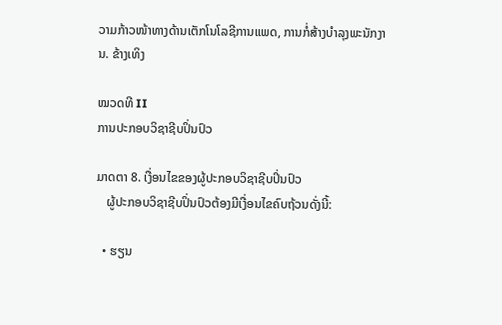ວາມກ້າວໜ້າທາງດ້ານເຕັກໂນໂລຊີການແພດ, ການກໍ່ສ້າງບໍາລຸງພະນັກງານ. ຂ້າງເທິງ

ໝວດທີ II
ການປະກອບວິຊາຊີບປິ່ນປົວ

ມາດຕາ 8. ເງື່ອນໄຂຂອງຜູ້ປະກອບວິຊາຊີບປິ່ນປົວ
   ຜູ້ປະກອບວິຊາຊີບປິ່ນປົວຕ້ອງມີເງື່ອນໄຂຄົບຖ້ວນດັ່ງນີ້:

  • ຮຽນ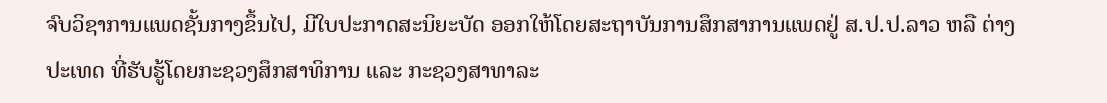ຈົບວິຊາການແພດຊັ້ນກາງຂຶ້ນໄປ, ມີໃບປະກາດສະນິຍະບັດ ອອກໃຫ້ໂດຍສະຖາບັນການສຶກສາການແພດຢູ່ ສ.ປ.ປ.ລາວ ຫລື ຕ່າງປະເທດ ທີ່ຮັບຮູ້ໂດຍກະຊວງສຶກສາທິການ ແລະ ກະຊວງສາທາລະ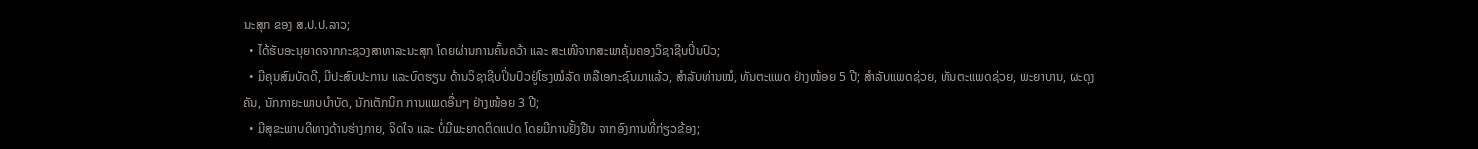ນະສຸກ ຂອງ ສ.ປ.ປ.ລາວ;
  • ໄດ້ຮັບອະນຸຍາດຈາກກະຊວງສາທາລະນະສຸກ ໂດຍຜ່ານການຄົ້ນຄວ້າ ແລະ ສະເໜີຈາກສະພາຄຸ້ມຄອງວິຊາຊີບປິ່ນປົວ;
  • ມີຄຸນສົມບັດດີ, ມີປະສົບປະການ ແລະບົດຮຽນ ດ້ານວິຊາຊີບປິ່ນປົວຢູ່ໂຮງໝໍລັດ ຫລືເອກະຊົນມາແລ້ວ, ສໍາລັບທ່ານໝໍ, ທັນຕະແພດ ຢ່າງໜ້ອຍ 5 ປີ; ສໍາລັບແພດຊ່ວຍ, ທັນຕະແພດຊ່ວຍ, ພະຍາບານ, ຜະດຸງຄັນ, ນັກກາຍະພາບບໍາບັດ, ນັກເຕັກນິກ ການແພດອື່ນໆ ຢ່າງໜ້ອຍ 3 ປີ;
  • ມີສຸຂະພາບດີທາງດ້ານຮ່າງກາຍ, ຈິດໃຈ ແລະ ບໍ່ມີພະຍາດຕິດແປດ ໂດຍມີການຢັ້ງຢືນ ຈາກອົງການທີ່ກ່ຽວຂ້ອງ;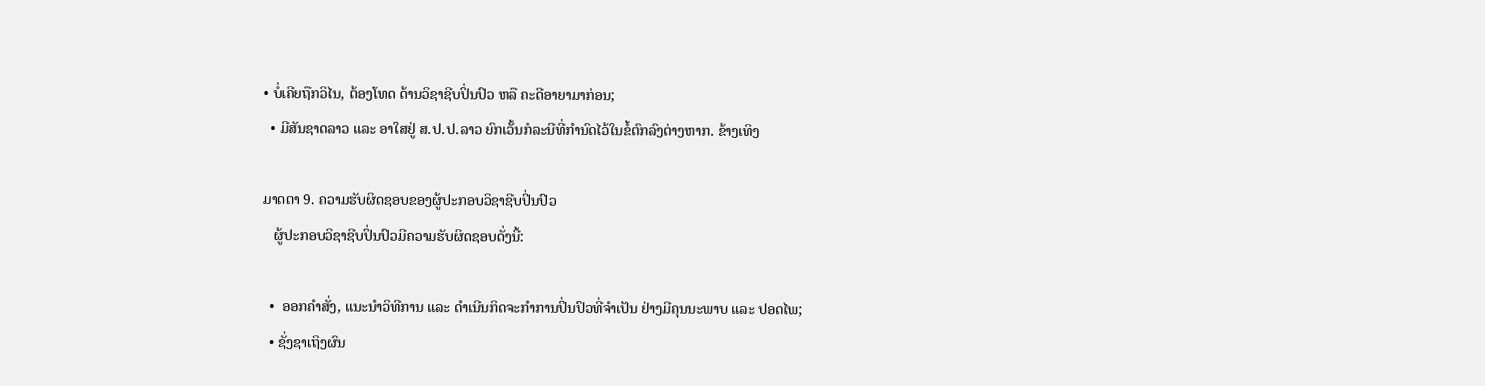• ບໍ່ເຄີຍຖືກວິໄນ, ຕ້ອງໂທດ ດ້ານວິຊາຊີບປິ່ນປົວ ຫລື ຄະດີອາຍາມາກ່ອນ;
  • ມີສັນຊາດລາວ ແລະ ອາໃສຢູ່ ສ.ປ.ປ.ລາວ ຍົກເວັ້ນກໍລະນີທີ່ກໍານົດໄວ້ໃນຂໍ້ຕົກລົງຕ່າງຫາກ. ຂ້າງເທິງ

ມາດຕາ 9. ຄວາມຮັບຜິດຊອບຂອງຜູ້ປະກອບວິຊາຊີບປິ່ນປົວ
   ຜູ້ປະກອບວິຊາຊີບປິ່ນປົວມີຄວາມຮັບຜິດຊອບດັ່ງນີ້:

  •  ອອກຄໍາສັ່ງ, ແນະນໍາວິທີການ ແລະ ດໍາເນີນກິດຈະກໍາການປິ່ນປົວທີ່ຈໍາເປັນ ຢ່າງມີຄຸນນະພາບ ແລະ ປອດໄພ;
  • ຊັ່ງຊາເຖິງຜົນ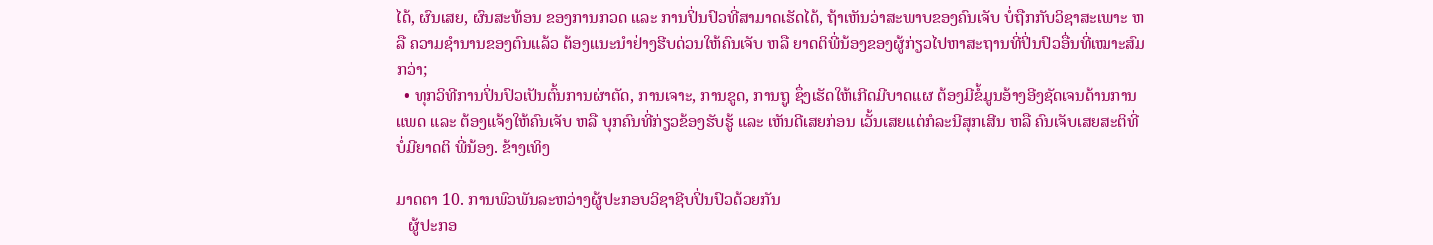ໄດ້, ຜົນເສຍ, ຜົນສະທ້ອນ ຂອງການກວດ ແລະ ການປິ່ນປົວທີ່ສາມາດເຮັດໄດ້, ຖ້າເຫັນວ່າສະພາບຂອງຄົນເຈັບ ບໍ່ຖືກກັບວິຊາສະເພາະ ຫລື ຄວາມຊໍານານຂອງຕົນແລ້ວ ຕ້ອງແນະນໍາຢ່າງຮີບດ່ວນໃຫ້ຄົນເຈັບ ຫລື ຍາດຕິພີ່ນ້ອງຂອງຜູ້ກ່ຽວໄປຫາສະຖານທີ່ປິ່ນປົວອື່ນທີ່ເໝາະສົມກວ່າ;
  • ທຸກວິທີການປິ່ນປົວເປັນຕົ້ນການຜ່າຕັດ, ການເຈາະ, ການຂູດ, ການຖູ ຊຶ່ງເຮັດໃຫ້ເກີດມີບາດແຜ ຕ້ອງມີຂໍ້ມູນອ້າງອີງຊັດເຈນດ້ານການແພດ ແລະ ຕ້ອງແຈ້ງໃຫ້ຄົນເຈັບ ຫລື ບຸກຄົນທີ່ກ່ຽວຂ້ອງຮັບຮູ້ ແລະ ເຫັນດີເສຍກ່ອນ ເວັ້ນເສຍແຕ່ກໍລະນີສຸກເສີນ ຫລື ຄົນເຈັບເສຍສະຕິທີ່ບໍ່ມີຍາດຕິ ພີ່ນ້ອງ. ຂ້າງເທິງ

ມາດຕາ 10. ການພົວພັນລະຫວ່າງຜູ້ປະກອບວິຊາຊີບປິ່ນປົວດ້ວຍກັນ
   ຜູ້ປະກອ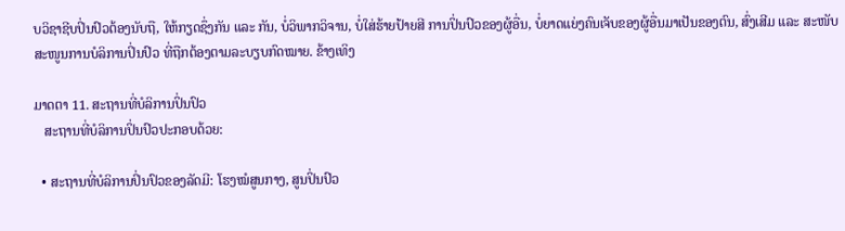ບວິຊາຊີບປິ່ນປົວຕ້ອງນັບຖື, ໃຫ້ກຽດຊຶ່ງກັນ ແລະ ກັນ, ບໍ່ວິພາກວິຈານ, ບໍ່ໃສ່ຮ້າຍປ້າຍສີ ການປິ່ນປົວຂອງຜູ້ອື່ນ, ບໍ່ຍາດແຍ່ງຄົນເຈັບຂອງຜູ້ອື່ນມາເປັນຂອງຕົນ, ສົ່ງເສີມ ແລະ ສະໜັບສະໜູນການບໍລິການປິ່ນປົວ ທີ່ຖືກຕ້ອງຕາມລະບຽບກົດໝາຍ. ຂ້າງເທິງ

ມາດຕາ 11. ສະຖານທີ່ບໍລິການປິ່ນປົວ
   ສະຖານທີ່ບໍລິການປິ່ນປົວປະກອບດ້ວຍ:

  • ສະຖານທີ່ບໍລິການປິ່ນປົວຂອງລັດມີ: ໂຮງໝໍສູນກາງ, ສູນປິ່ນປົວ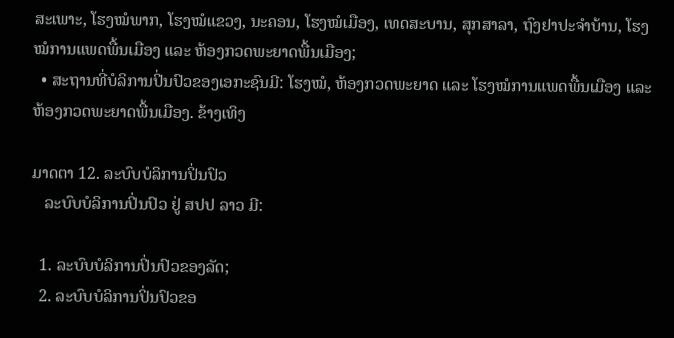ສະເພາະ, ໂຮງໝໍພາກ, ໂຮງໝໍແຂວງ, ນະຄອນ, ໂຮງໝໍເມືອງ, ເທດສະບານ, ສຸກສາລາ, ຖົງຢາປະຈໍາບ້ານ, ໂຮງໝໍການແພດພື້ນເມືອງ ແລະ ຫ້ອງກວດພະຍາດພື້ນເມືອງ;
  • ສະຖານທີ່ບໍລິການປິ່ນປົວຂອງເອກະຊົນມີ: ໂຮງໝໍ, ຫ້ອງກວດພະຍາດ ແລະ ໂຮງໝໍການແພດພື້ນເມືອງ ແລະ ຫ້ອງກວດພະຍາດພື້ນເມືອງ. ຂ້າງເທິງ

ມາດຕາ 12. ລະບົບບໍລິການປິ່ນປົວ
   ລະບົບບໍລິການປິ່ນປົວ ຢູ່ ສປປ ລາວ ມີ:

  1. ລະບົບບໍລິການປິ່ນປົວຂອງລັດ;
  2. ລະບົບບໍລິການປິ່ນປົວຂອ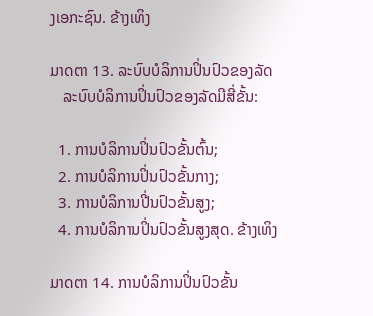ງເອກະຊົນ. ຂ້າງເທິງ

ມາດຕາ 13. ລະບົບບໍລິການປິ່ນປົວຂອງລັດ
   ລະບົບບໍລິການປິ່ນປົວຂອງລັດມີສີ່ຂັ້ນ:

  1. ການບໍລິການປິ່ນປົວຂັ້ນຕົ້ນ;
  2. ການບໍລິການປິ່ນປົວຂັ້ນກາງ;
  3. ການບໍລິການປີ່ນປົວຂັ້ນສູງ;
  4. ການບໍລິການປິ່ນປົວຂັ້ນສູງສຸດ. ຂ້າງເທິງ

ມາດຕາ 14. ການບໍລິການປິ່ນປົວຂັ້ນ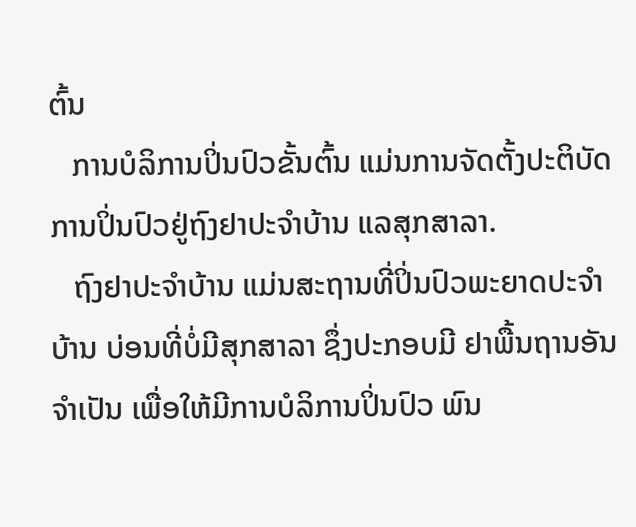ຕົ້ນ
   ການບໍລິການປິ່ນປົວຂັ້ນຕົ້ນ ແມ່ນການຈັດຕັ້ງປະຕິບັດການປິ່ນປົວຢູ່ຖົງຢາປະຈໍາບ້ານ ແລສຸກສາລາ.
   ຖົງຢາປະຈໍາບ້ານ ແມ່ນສະຖານທີ່ປິ່ນປົວພະຍາດປະຈໍາບ້ານ ບ່ອນທີ່ບໍ່ມີສຸກສາລາ ຊຶ່ງປະກອບມີ ຢາພື້ນຖານອັນຈໍາເປັນ ເພື່ອໃຫ້ມີການບໍລິການປິ່ນປົວ ພົນ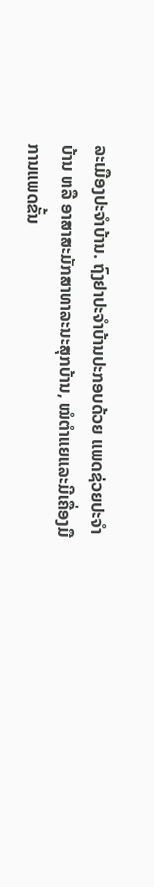ລະເມືອງປະຈໍາບ້ານ. ຖົງຢາປະຈໍາບ້ານປະກອບດ້ວຍ ແພດຊ່ວຍປະຈໍາບ້ານ ຫລື ອາສາສະມັກສາທາລະນະສຸກບ້ານ, ໝໍຕໍາແຍແລະມີເຄື່ອງມືການແພດຂັ້ນ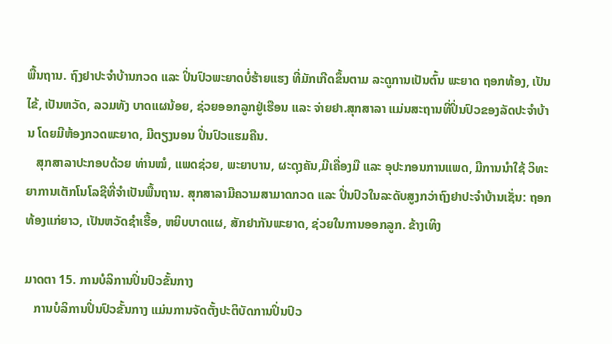ພື້ນຖານ. ຖົງຢາປະຈໍາບ້ານກວດ ແລະ ປິ່ນປົວພະຍາດບໍ່ຮ້າຍແຮງ ທີ່ມັກເກີດຂຶ້ນຕາມ ລະດູການເປັນຕົ້ນ ພະຍາດ ຖອກທ້ອງ, ເປັນໄຂ້, ເປັນຫວັດ, ລວມທັງ ບາດແຜນ້ອຍ, ຊ່ວຍອອກລູກຢູ່ເຮືອນ ແລະ ຈ່າຍຢາ.ສຸກສາລາ ແມ່ນສະຖານທີ່ປິ່ນປົວຂອງລັດປະຈໍາບ້ານ ໂດຍມີຫ້ອງກວດພະຍາດ, ມີຕຽງນອນ ປິ່ນປົວແຮມຄືນ.
   ສຸກສາລາປະກອບດ້ວຍ ທ່ານໝໍ, ແພດຊ່ວຍ, ພະຍາບານ, ຜະດຸງຄັນ,ມີເຄື່ອງມື ແລະ ອຸປະກອນການແພດ, ມີການນໍາໃຊ້ ວິທະຍາການເຕັກໂນໂລຊີທີ່ຈໍາເປັນພື້ນຖານ. ສຸກສາລາມີຄວາມສາມາດກວດ ແລະ ປິ່ນປົວໃນລະດັບສູງກວ່າຖົງຢາປະຈໍາບ້ານເຊັ່ນ: ຖອກທ້ອງແກ່ຍາວ, ເປັນຫວັດຊໍາເຮື້ອ, ຫຍິບບາດແຜ, ສັກຢາກັນພະຍາດ, ຊ່ວຍໃນການອອກລູກ. ຂ້າງເທິງ

ມາດຕາ 15. ການບໍລິການປິ່ນປົວຂັ້ນກາງ
   ການບໍລິການປິ່ນປົວຂັ້ນກາງ ແມ່ນການຈັດຕັ້ງປະຕິບັດການປິ່ນປົວ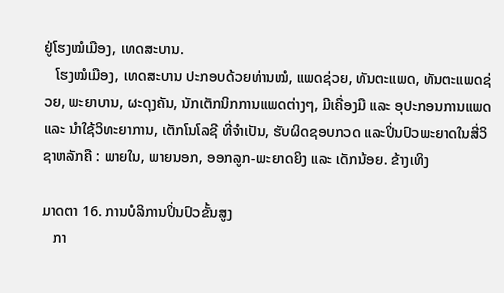ຢູ່ໂຮງໝໍເມືອງ, ເທດສະບານ.
   ໂຮງໝໍເມືອງ, ເທດສະບານ ປະກອບດ້ວຍທ່ານໝໍ, ແພດຊ່ວຍ, ທັນຕະແພດ, ທັນຕະແພດຊ່ວຍ, ພະຍາບານ, ຜະດຸງຄັນ, ນັກເຕັກນິກການແພດຕ່າງໆ, ມີເຄື່ອງມື ແລະ ອຸປະກອນການແພດແລະ ນໍາໃຊ້ວິທະຍາການ, ເຕັກໂນໂລຊີ ທີ່ຈໍາເປັນ, ຮັບຜິດຊອບກວດ ແລະປິ່ນປົວພະຍາດໃນສີ່ວິຊາຫລັກຄື : ພາຍໃນ, ພາຍນອກ, ອອກລູກ-ພະຍາດຍິງ ແລະ ເດັກນ້ອຍ. ຂ້າງເທິງ

ມາດຕາ 16. ການບໍລິການປິ່ນປົວຂັ້ນສູງ
   ກາ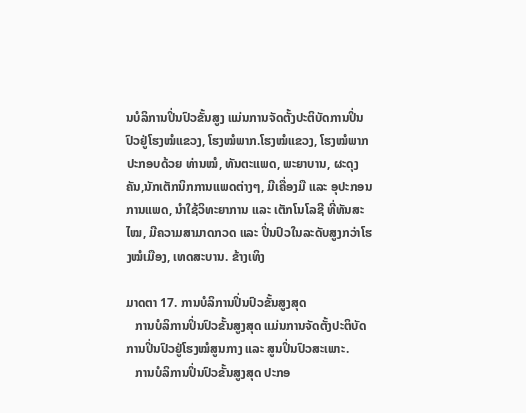ນບໍລິການປິ່ນປົວຂັ້ນສູງ ແມ່ນການຈັດຕັ້ງປະຕິບັດການປິ່ນປົວຢູ່ໂຮງໝໍແຂວງ, ໂຮງໝໍພາກ.ໂຮງໝໍແຂວງ, ໂຮງໝໍພາກ ປະກອບດ້ວຍ ທ່ານໝໍ, ທັນຕະແພດ, ພະຍາບານ, ຜະດຸງຄັນ,ນັກເຕັກນິກການແພດຕ່າງໆ, ມີເຄື່ອງມື ແລະ ອຸປະກອນການແພດ, ນໍາໃຊ້ວິທະຍາການ ແລະ ເຕັກໂນໂລຊີ ທີ່ທັນສະໄໝ, ມີຄວາມສາມາດກວດ ແລະ ປິ່ນປົວໃນລະດັບສູງກວ່າໂຮງໝໍເມືອງ, ເທດສະບານ. ຂ້າງເທິງ

ມາດຕາ 17. ການບໍລິການປິ່ນປົວຂັ້ນສູງສຸດ
   ການບໍລິການປິ່ນປົວຂັ້ນສູງສຸດ ແມ່ນການຈັດຕັ້ງປະຕິບັດການປິ່ນປົວຢູ່ໂຮງໝໍສູນກາງ ແລະ ສູນປິ່ນປົວສະເພາະ.
   ການບໍລິການປິ່ນປົວຂັ້ນສູງສຸດ ປະກອ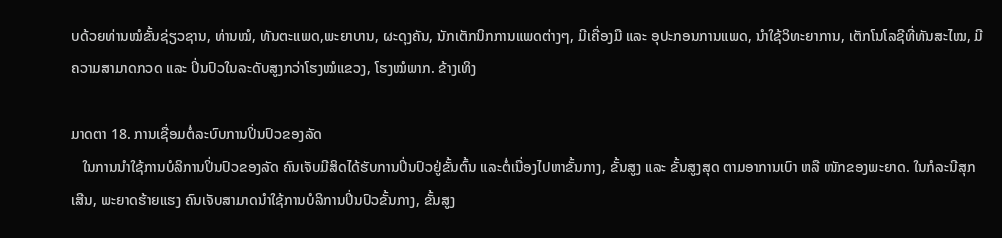ບດ້ວຍທ່ານໝໍຂັ້ນຊ່ຽວຊານ, ທ່ານໝໍ, ທັນຕະແພດ,ພະຍາບານ, ຜະດຸງຄັນ, ນັກເຕັກນິກການແພດຕ່າງໆ, ມີເຄື່ອງມື ແລະ ອຸປະກອນການແພດ, ນໍາໃຊ້ວິທະຍາການ, ເຕັກໂນໂລຊີທີ່ທັນສະໄໝ, ມີຄວາມສາມາດກວດ ແລະ ປິ່ນປົວໃນລະດັບສູງກວ່າໂຮງໝໍແຂວງ, ໂຮງໝໍພາກ. ຂ້າງເທິງ

ມາດຕາ 18. ການເຊື່ອມຕໍ່ລະບົບການປິ່ນປົວຂອງລັດ
   ໃນການນໍາໃຊ້ການບໍລິການປິ່ນປົວຂອງລັດ ຄົນເຈັບມີສິດໄດ້ຮັບການປິ່ນປົວຢູ່ຂັ້ນຕົ້ນ ແລະຕໍ່ເນື່ອງໄປຫາຂັ້ນກາງ, ຂັ້ນສູງ ແລະ ຂັ້ນສູງສຸດ ຕາມອາການເບົາ ຫລື ໜັກຂອງພະຍາດ. ໃນກໍລະນີສຸກເສີນ, ພະຍາດຮ້າຍແຮງ ຄົນເຈັບສາມາດນໍາໃຊ້ການບໍລິການປິ່ນປົວຂັ້ນກາງ, ຂັ້ນສູງ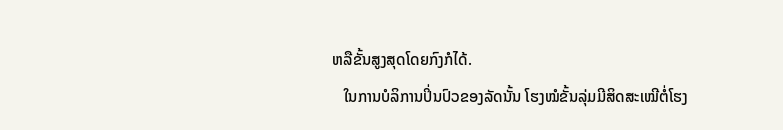ຫລືຂັ້ນສູງສຸດໂດຍກົງກໍໄດ້.
   ໃນການບໍລິການປິ່ນປົວຂອງລັດນັ້ນ ໂຮງໝໍຂັ້ນລຸ່ມມີສິດສະເໝີຕໍ່ໂຮງ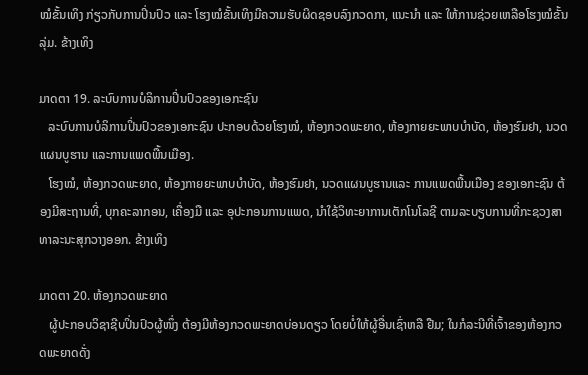ໝໍຂັ້ນເທິງ ກ່ຽວກັບການປິ່ນປົວ ແລະ ໂຮງໝໍຂັ້ນເທິງມີຄວາມຮັບຜິດຊອບລົງກວດກາ, ແນະນໍາ ແລະ ໃຫ້ການຊ່ວຍເຫລືອໂຮງໝໍຂັ້ນລຸ່ມ. ຂ້າງເທິງ

ມາດຕາ 19. ລະບົບການບໍລິການປິ່ນປົວຂອງເອກະຊົນ
   ລະບົບການບໍລິການປິ່ນປົວຂອງເອກະຊົນ ປະກອບດ້ວຍໂຮງໝໍ, ຫ້ອງກວດພະຍາດ, ຫ້ອງກາຍຍະພາບບໍາບັດ, ຫ້ອງຮົມຢາ, ນວດແຜນບູຮານ ແລະການແພດພື້ນເມືອງ.
   ໂຮງໝໍ, ຫ້ອງກວດພະຍາດ, ຫ້ອງກາຍຍະພາບບໍາບັດ, ຫ້ອງຮົມຢາ, ນວດແຜນບູຮານແລະ ການແພດພື້ນເມືອງ ຂອງເອກະຊົນ ຕ້ອງມີສະຖານທີ່, ບຸກຄະລາກອນ, ເຄື່ອງມື ແລະ ອຸປະກອນການແພດ, ນໍາໃຊ້ວິທະຍາການເຕັກໂນໂລຊີ ຕາມລະບຽບການທີ່ກະຊວງສາທາລະນະສຸກວາງອອກ. ຂ້າງເທິງ

ມາດຕາ 20. ຫ້ອງກວດພະຍາດ
   ຜູ້ປະກອບວິຊາຊີບປິ່ນປົວຜູ້ໜຶ່ງ ຕ້ອງມີຫ້ອງກວດພະຍາດບ່ອນດຽວ ໂດຍບໍ່ໃຫ້ຜູ້ອື່ນເຊົ່າຫລື ຢືມ; ໃນກໍລະນີທີ່ເຈົ້າຂອງຫ້ອງກວດພະຍາດດັ່ງ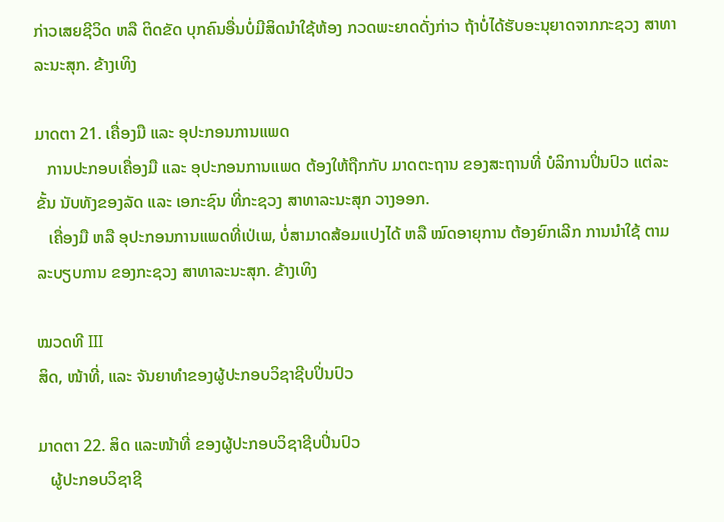ກ່າວເສຍຊີວິດ ຫລື ຕິດຂັດ ບຸກຄົນອື່ນບໍ່ມີສິດນໍາໃຊ້ຫ້ອງ ກວດພະຍາດດັ່ງກ່າວ ຖ້າບໍ່ໄດ້ຮັບອະນຸຍາດຈາກກະຊວງ ສາທາລະນະສຸກ. ຂ້າງເທິງ

ມາດຕາ 21. ເຄື່ອງມື ແລະ ອຸປະກອນການແພດ
   ການປະກອບເຄື່ອງມື ແລະ ອຸປະກອນການແພດ ຕ້ອງໃຫ້ຖືກກັບ ມາດຕະຖານ ຂອງສະຖານທີ່ ບໍລິການປິ່ນປົວ ແຕ່ລະຂັ້ນ ນັບທັງຂອງລັດ ແລະ ເອກະຊົນ ທີ່ກະຊວງ ສາທາລະນະສຸກ ວາງອອກ.
   ເຄື່ອງມື ຫລື ອຸປະກອນການແພດທີ່ເປ່ເພ, ບໍ່ສາມາດສ້ອມແປງໄດ້ ຫລື ໝົດອາຍຸການ ຕ້ອງຍົກເລີກ ການນໍາໃຊ້ ຕາມລະບຽບການ ຂອງກະຊວງ ສາທາລະນະສຸກ. ຂ້າງເທິງ

ໝວດທີ III
ສິດ, ໜ້າທີ່, ແລະ ຈັນຍາທໍາຂອງຜູ້ປະກອບວິຊາຊີບປິ່ນປົວ

ມາດຕາ 22. ສິດ ແລະໜ້າທີ່ ຂອງຜູ້ປະກອບວິຊາຊີບປິ່ນປົວ
   ຜູ້ປະກອບວິຊາຊີ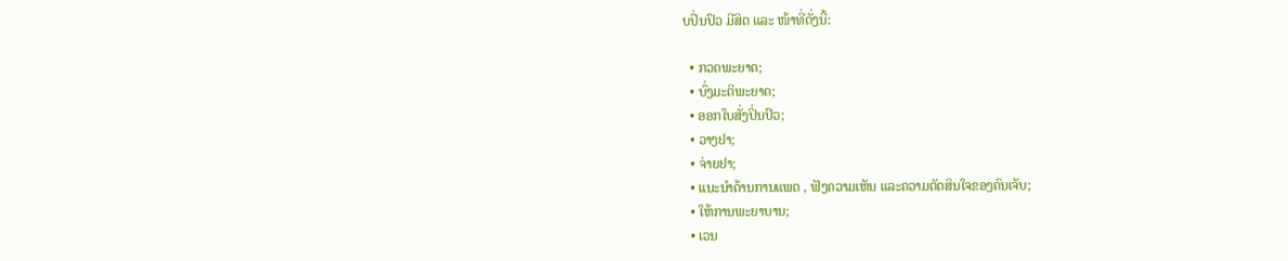ບປິ່ນປົວ ມີສິດ ແລະ ໜ້າທີ່ດັ່ງນີ້:

  • ກວດພະຍາດ;
  • ບົ່ງມະຕິພະຍາດ;
  • ອອກໃບສັ່ງປິ່ນປົວ;
  • ວາງຢາ;
  • ຈ່າຍຢາ;
  • ແນະນໍາດ້ານການແພດ , ຟັງຄວາມເຫັນ ແລະຄວາມຕັດສິນໃຈຂອງຄົນເຈັບ;
  • ໃຫ້ການພະຍາບານ;
  • ເວນ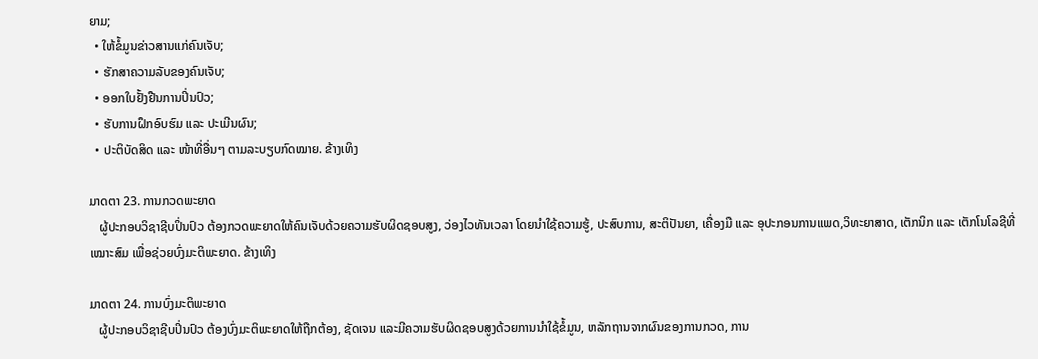ຍາມ;
  • ໃຫ້ຂໍ້ມູນຂ່າວສານແກ່ຄົນເຈັບ;
  • ຮັກສາຄວາມລັບຂອງຄົນເຈັບ;
  • ອອກໃບຢັ້ງຢືນການປິ່ນປົວ;
  • ຮັບການຝຶກອົບຮົມ ແລະ ປະເມີນຜົນ;
  • ປະຕິບັດສິດ ແລະ ໜ້າທີ່ອື່ນໆ ຕາມລະບຽບກົດໝາຍ. ຂ້າງເທິງ

ມາດຕາ 23. ການກວດພະຍາດ
   ຜູ້ປະກອບວິຊາຊີບປິ່ນປົວ ຕ້ອງກວດພະຍາດໃຫ້ຄົນເຈັບດ້ວຍຄວາມຮັບຜິດຊອບສູງ, ວ່ອງໄວທັນເວລາ ໂດຍນໍາໃຊ້ຄວາມຮູ້, ປະສົບການ, ສະຕິປັນຍາ, ເຄື່ອງມື ແລະ ອຸປະກອນການແພດ,ວິທະຍາສາດ, ເຕັກນິກ ແລະ ເຕັກໂນໂລຊີທີ່ເໝາະສົມ ເພື່ອຊ່ວຍບົ່ງມະຕິພະຍາດ. ຂ້າງເທິງ

ມາດຕາ 24. ການບົ່ງມະຕິພະຍາດ
   ຜູ້ປະກອບວິຊາຊີບປິ່ນປົວ ຕ້ອງບົ່ງມະຕິພະຍາດໃຫ້ຖືກຕ້ອງ, ຊັດເຈນ ແລະມີຄວາມຮັບຜິດຊອບສູງດ້ວຍການນໍາໃຊ້ຂໍ້ມູນ, ຫລັກຖານຈາກຜົນຂອງການກວດ, ການ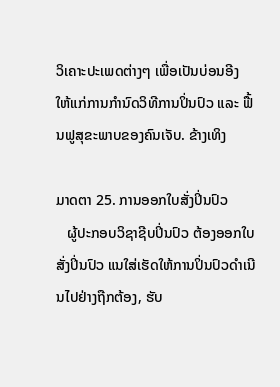ວິເຄາະປະເພດຕ່າງໆ ເພື່ອເປັນບ່ອນອີງ ໃຫ້ແກ່ການກໍານົດວິທີການປິ່ນປົວ ແລະ ຟື້ນຟູສຸຂະພາບຂອງຄົນເຈັບ. ຂ້າງເທິງ

ມາດຕາ 25. ການອອກໃບສັ່ງປິ່ນປົວ
   ຜູ້ປະກອບວິຊາຊີບປິ່ນປົວ ຕ້ອງອອກໃບສັ່ງປິ່ນປົວ ແນໃສ່ເຮັດໃຫ້ການປິ່ນປົວດໍາເນີນໄປຢ່າງຖືກຕ້ອງ, ຮັບ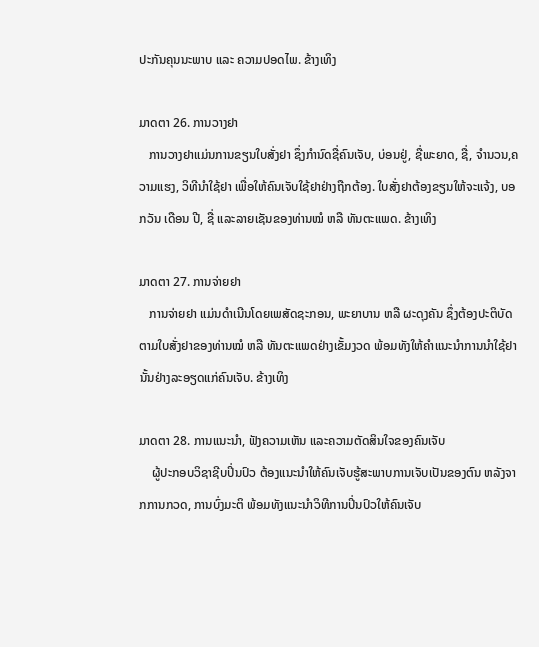ປະກັນຄຸນນະພາບ ແລະ ຄວາມປອດໄພ. ຂ້າງເທິງ

ມາດຕາ 26. ການວາງຢາ
   ການວາງຢາແມ່ນການຂຽນໃບສັ່ງຢາ ຊຶ່ງກໍານົດຊື່ຄົນເຈັບ, ບ່ອນຢູ່, ຊື່ພະຍາດ, ຊື່, ຈໍານວນ,ຄວາມແຮງ, ວິທີນໍາໃຊ້ຢາ ເພື່ອໃຫ້ຄົນເຈັບໃຊ້ຢາຢ່າງຖືກຕ້ອງ. ໃບສັ່ງຢາຕ້ອງຂຽນໃຫ້ຈະແຈ້ງ, ບອກວັນ ເດືອນ ປີ, ຊື່ ແລະລາຍເຊັນຂອງທ່ານໝໍ ຫລື ທັນຕະແພດ. ຂ້າງເທິງ

ມາດຕາ 27. ການຈ່າຍຢາ
   ການຈ່າຍຢາ ແມ່ນດໍາເນີນໂດຍເພສັດຊະກອນ, ພະຍາບານ ຫລື ຜະດຸງຄັນ ຊຶ່ງຕ້ອງປະຕິບັດຕາມໃບສັ່ງຢາຂອງທ່ານໝໍ ຫລື ທັນຕະແພດຢ່າງເຂັ້ມງວດ ພ້ອມທັງໃຫ້ຄໍາແນະນໍາການນໍາໃຊ້ຢານັ້ນຢ່າງລະອຽດແກ່ຄົນເຈັບ. ຂ້າງເທິງ

ມາດຕາ 28. ການແນະນໍາ, ຟັງຄວາມເຫັນ ແລະຄວາມຕັດສິນໃຈຂອງຄົນເຈັບ
    ຜູ້ປະກອບວິຊາຊີບປິ່ນປົວ ຕ້ອງແນະນໍາໃຫ້ຄົນເຈັບຮູ້ສະພາບການເຈັບເປັນຂອງຕົນ ຫລັງຈາກການກວດ, ການບົ່ງມະຕິ ພ້ອມທັງແນະນໍາວິທີການປິ່ນປົວໃຫ້ຄົນເຈັບ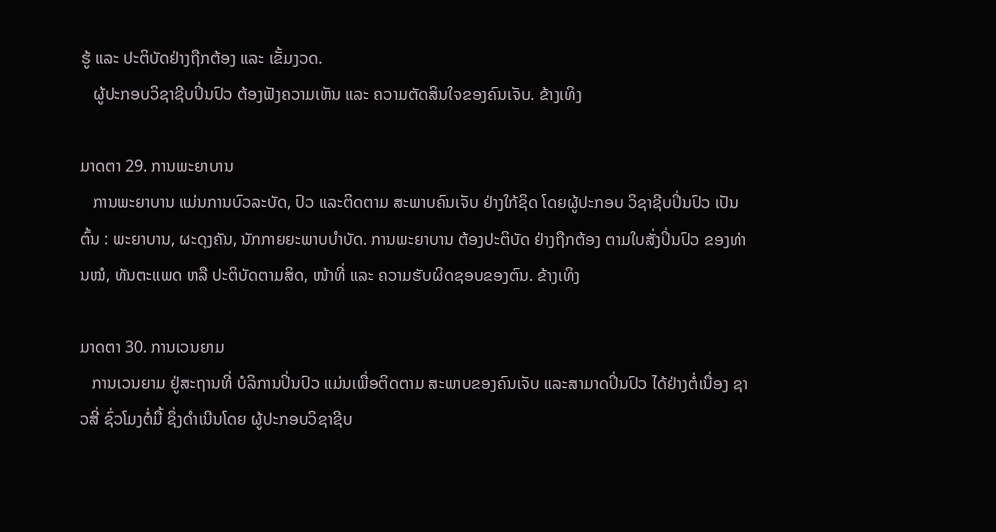ຮູ້ ແລະ ປະຕິບັດຢ່າງຖືກຕ້ອງ ແລະ ເຂັ້ມງວດ.
   ຜູ້ປະກອບວິຊາຊີບປິ່ນປົວ ຕ້ອງຟັງຄວາມເຫັນ ແລະ ຄວາມຕັດສິນໃຈຂອງຄົນເຈັບ. ຂ້າງເທິງ

ມາດຕາ 29. ການພະຍາບານ
   ການພະຍາບານ ແມ່ນການບົວລະບັດ, ປົວ ແລະຕິດຕາມ ສະພາບຄົນເຈັບ ຢ່າງໃກ້ຊິດ ໂດຍຜູ້ປະກອບ ວິຊາຊີບປິ່ນປົວ ເປັນຕົ້ນ : ພະຍາບານ, ຜະດຸງຄັນ, ນັກກາຍຍະພາບບໍາບັດ. ການພະຍາບານ ຕ້ອງປະຕິບັດ ຢ່າງຖືກຕ້ອງ ຕາມໃບສັ່ງປິ່ນປົວ ຂອງທ່ານໝໍ, ທັນຕະແພດ ຫລື ປະຕິບັດຕາມສິດ, ໜ້າທີ່ ແລະ ຄວາມຮັບຜິດຊອບຂອງຕົນ. ຂ້າງເທິງ

ມາດຕາ 30. ການເວນຍາມ
   ການເວນຍາມ ຢູ່ສະຖານທີ່ ບໍລິການປິ່ນປົວ ແມ່ນເພື່ອຕິດຕາມ ສະພາບຂອງຄົນເຈັບ ແລະສາມາດປິ່ນປົວ ໄດ້ຢ່າງຕໍ່ເນື່ອງ ຊາວສີ່ ຊົ່ວໂມງຕໍ່ມື້ ຊຶ່ງດໍາເນີນໂດຍ ຜູ້ປະກອບວິຊາຊີບ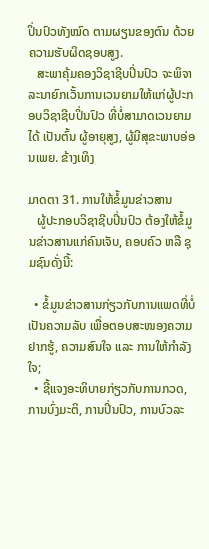ປິ່ນປົວທັງໝົດ ຕາມຜຽນຂອງຕົນ ດ້ວຍຄວາມຮັບຜິດຊອບສູງ.
   ສະພາຄຸ້ມຄອງວິຊາຊີບປິ່ນປົວ ຈະພິຈາລະນາຍົກເວັ້ນການເວນຍາມໃຫ້ແກ່ຜູ້ປະກອບວິຊາຊີບປິ່ນປົວ ທີ່ບໍ່ສາມາດເວນຍາມໄດ້ ເປັນຕົ້ນ ຜູ້ອາຍຸສູງ, ຜູ້ມີສຸຂະພາບອ່ອນເພຍ. ຂ້າງເທິງ

ມາດຕາ 31. ການໃຫ້ຂໍ້ມູນຂ່າວສານ
   ຜູ້ປະກອບວິຊາຊີບປິ່ນປົວ ຕ້ອງໃຫ້ຂໍ້ມູນຂ່າວສານແກ່ຄົນເຈັບ, ຄອບຄົວ ຫລື ຊຸມຊົນດັ່ງນີ້:

  • ຂໍ້ມູນຂ່າວສານກ່ຽວກັບການແພດທີ່ບໍ່ເປັນຄວາມລັບ ເພື່ອຕອບສະໜອງຄວາມຢາກຮູ້, ຄວາມສົນໃຈ ແລະ ການໃຫ້ກໍາລັງໃຈ;
  • ຊີ້ແຈງອະທິບາຍກ່ຽວກັບການກວດ, ການບົ່ງມະຕິ, ການປິ່ນປົວ, ການບົວລະ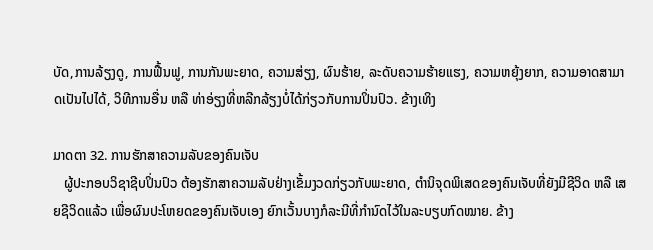ບັດ,ການລ້ຽງດູ, ການຟື້ນຟູ, ການກັນພະຍາດ, ຄວາມສ່ຽງ, ຜົນຮ້າຍ, ລະດັບຄວາມຮ້າຍແຮງ, ຄວາມຫຍຸ້ງຍາກ, ຄວາມອາດສາມາດເປັນໄປໄດ້, ວິທີການອື່ນ ຫລື ທ່າອ່ຽງທີ່ຫລີກລ້ຽງບໍ່ໄດ້ກ່ຽວກັບການປິ່ນປົວ. ຂ້າງເທິງ

ມາດຕາ 32. ການຮັກສາຄວາມລັບຂອງຄົນເຈັບ
   ຜູ້ປະກອບວິຊາຊີບປິ່ນປົວ ຕ້ອງຮັກສາຄວາມລັບຢ່າງເຂັ້ມງວດກ່ຽວກັບພະຍາດ, ຕໍານິຈຸດພິເສດຂອງຄົນເຈັບທີ່ຍັງມີຊີວິດ ຫລື ເສຍຊີວິດແລ້ວ ເພື່ອຜົນປະໂຫຍດຂອງຄົນເຈັບເອງ ຍົກເວັ້ນບາງກໍລະນີທີ່ກໍານົດໄວ້ໃນລະບຽບກົດໝາຍ. ຂ້າງ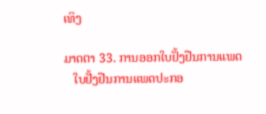ເທິງ

ມາດຕາ 33. ການອອກໃບຢັ້ງຢືນການແພດ
   ໃບຢັ້ງຢືນການແພດປະກອ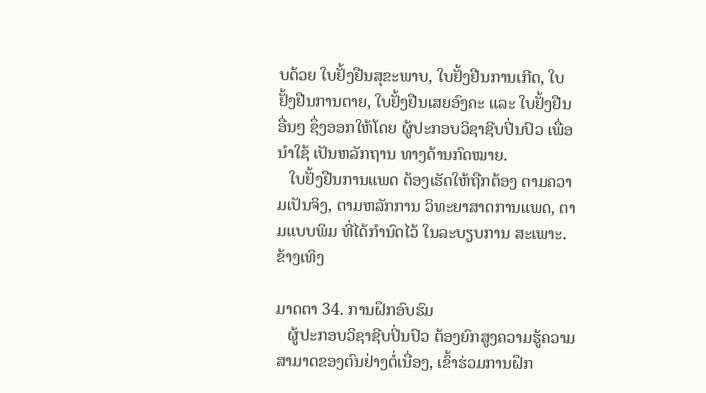ບດ້ວຍ ໃບຢັ້ງຢືນສຸຂະພາບ, ໃບຢັ້ງຢືນການເກີດ, ໃບຢັ້ງຢືນການຕາຍ, ໃບຢັ້ງຢືນເສຍອົງຄະ ແລະ ໃບຢັ້ງຢືນອື່ນໆ ຊຶ່ງອອກໃຫ້ໂດຍ ຜູ້ປະກອບວິຊາຊີບປິ່ນປົວ ເພື່ອນໍາໃຊ້ ເປັນຫລັກຖານ ທາງດ້ານກົດໝາຍ.
   ໃບຢັ້ງຢືນການແພດ ຕ້ອງເຮັດໃຫ້ຖືກຕ້ອງ ຕາມຄວາມເປັນຈິງ, ຕາມຫລັກການ ວິທະຍາສາດການແພດ, ຕາມແບບພິມ ທີ່ໄດ້ກໍານົດໄວ້ ໃນລະບຽບການ ສະເພາະ. ຂ້າງເທິງ

ມາດຕາ 34. ການຝຶກອົບຮົມ
   ຜູ້ປະກອບວິຊາຊີບປິ່ນປົວ ຕ້ອງຍົກສູງຄວາມຮູ້ຄວາມສາມາດຂອງຕົນຢ່າງຕໍ່ເນື່ອງ, ເຂົ້າຮ່ວມການຝຶກ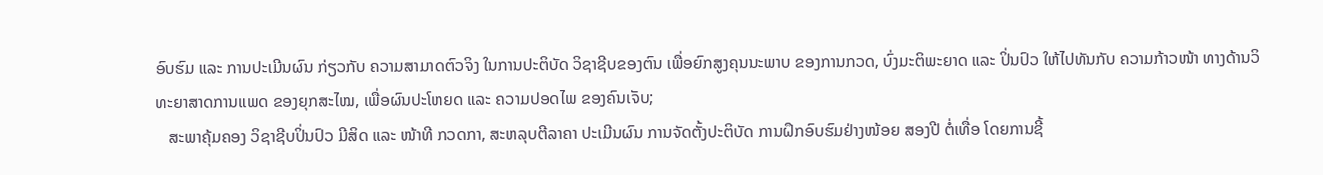ອົບຮົມ ແລະ ການປະເມີນຜົນ ກ່ຽວກັບ ຄວາມສາມາດຕົວຈິງ ໃນການປະຕິບັດ ວິຊາຊີບຂອງຕົນ ເພື່ອຍົກສູງຄຸນນະພາບ ຂອງການກວດ, ບົ່ງມະຕິພະຍາດ ແລະ ປິ່ນປົວ ໃຫ້ໄປທັນກັບ ຄວາມກ້າວໜ້າ ທາງດ້ານວິທະຍາສາດການແພດ ຂອງຍຸກສະໄໝ, ເພື່ອຜົນປະໂຫຍດ ແລະ ຄວາມປອດໄພ ຂອງຄົນເຈັບ;
   ສະພາຄຸ້ມຄອງ ວິຊາຊີບປິ່ນປົວ ມີສິດ ແລະ ໜ້າທີ ກວດກາ, ສະຫລຸບຕີລາຄາ ປະເມີນຜົນ ການຈັດຕັ້ງປະຕິບັດ ການຝຶກອົບຮົມຢ່າງໜ້ອຍ ສອງປີ ຕໍ່ເທື່ອ ໂດຍການຊີ້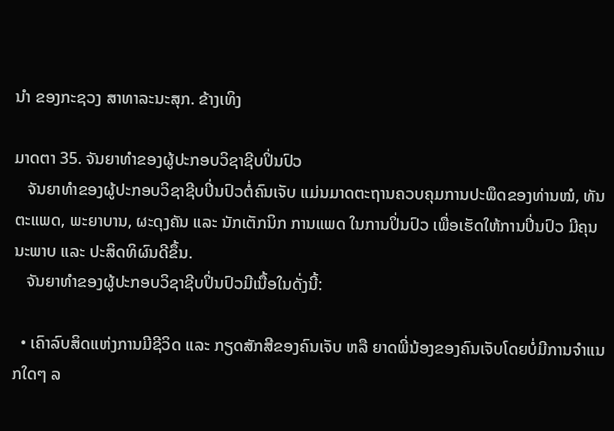ນໍາ ຂອງກະຊວງ ສາທາລະນະສຸກ. ຂ້າງເທິງ

ມາດຕາ 35. ຈັນຍາທໍາຂອງຜູ້ປະກອບວິຊາຊີບປິ່ນປົວ
   ຈັນຍາທໍາຂອງຜູ້ປະກອບວິຊາຊີບປິ່ນປົວຕໍ່ຄົນເຈັບ ແມ່ນມາດຕະຖານຄວບຄຸມການປະພຶດຂອງທ່ານໝໍ, ທັນຕະແພດ, ພະຍາບານ, ຜະດຸງຄັນ ແລະ ນັກເຕັກນິກ ການແພດ ໃນການປິ່ນປົວ ເພື່ອເຮັດໃຫ້ການປິ່ນປົວ ມີຄຸນນະພາບ ແລະ ປະສິດທິຜົນດີຂຶ້ນ.
   ຈັນຍາທໍາຂອງຜູ້ປະກອບວິຊາຊີບປິ່ນປົວມີເນື້ອໃນດັ່ງນີ້:

  • ເຄົາລົບສິດແຫ່ງການມີຊີວິດ ແລະ ກຽດສັກສີຂອງຄົນເຈັບ ຫລື ຍາດພີ່ນ້ອງຂອງຄົນເຈັບໂດຍບໍ່ມີການຈໍາແນກໃດໆ ລ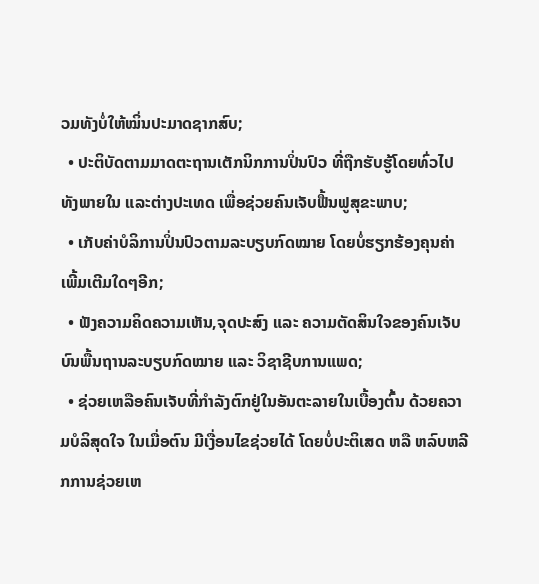ວມທັງບໍ່ໃຫ້ໝິ່ນປະມາດຊາກສົບ;
  • ປະຕິບັດຕາມມາດຕະຖານເຕັກນິກການປິ່ນປົວ ທີ່ຖືກຮັບຮູ້ໂດຍທົ່ວໄປທັງພາຍໃນ ແລະຕ່າງປະເທດ ເພື່ອຊ່ວຍຄົນເຈັບຟື້ນຟູສຸຂະພາບ;
  • ເກັບຄ່າບໍລິການປິ່ນປົວຕາມລະບຽບກົດໝາຍ ໂດຍບໍ່ຮຽກຮ້ອງຄຸນຄ່າເພີ້ມເຕີມໃດໆອີກ;
  • ຟັງຄວາມຄິດຄວາມເຫັນ,ຈຸດປະສົງ ແລະ ຄວາມຕັດສິນໃຈຂອງຄົນເຈັບ ບົນພື້ນຖານລະບຽບກົດໝາຍ ແລະ ວິຊາຊີບການແພດ;
  • ຊ່ວຍເຫລືອຄົນເຈັບທີ່ກໍາລັງຕົກຢູ່ໃນອັນຕະລາຍໃນເບື້ອງຕົ້ນ ດ້ວຍຄວາມບໍລິສຸດໃຈ ໃນເມື່ອຕົນ ມີເງື່ອນໄຂຊ່ວຍໄດ້ ໂດຍບໍ່ປະຕິເສດ ຫລື ຫລົບຫລີກການຊ່ວຍເຫ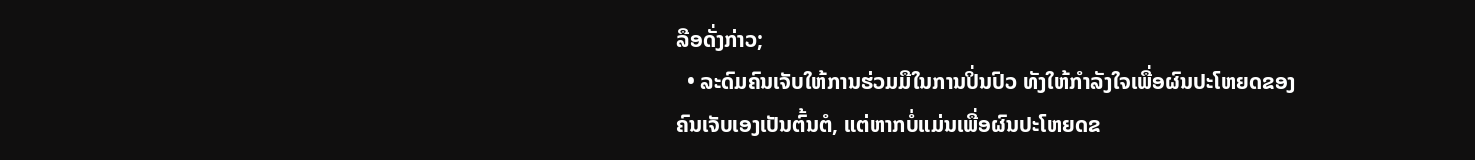ລືອດັ່ງກ່າວ;
  • ລະດົມຄົນເຈັບໃຫ້ການຮ່ວມມືໃນການປິ່ນປົວ ທັງໃຫ້ກໍາລັງໃຈເພື່ອຜົນປະໂຫຍດຂອງຄົນເຈັບເອງເປັນຕົ້ນຕໍ, ແຕ່ຫາກບໍ່ແມ່ນເພື່ອຜົນປະໂຫຍດຂ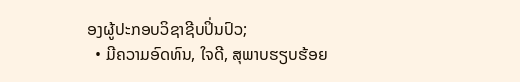ອງຜູ້ປະກອບວິຊາຊີບປິ່ນປົວ;
  • ມີຄວາມອົດທົນ, ໃຈດີ, ສຸພາບຮຽບຮ້ອຍ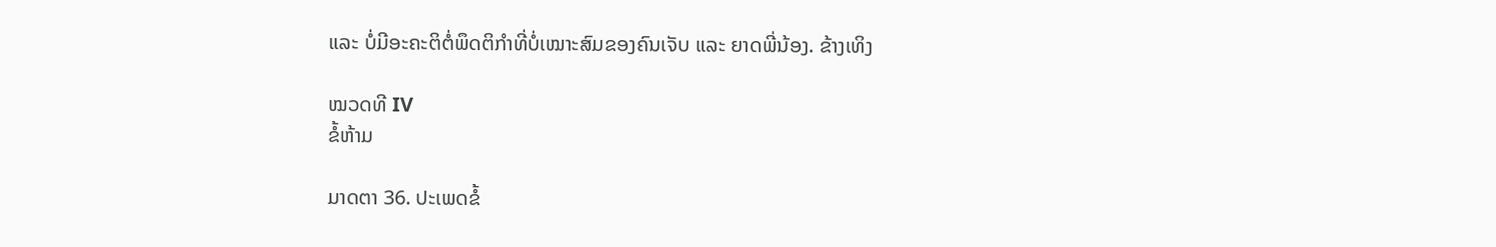ແລະ ບໍ່ມີອະຄະຕິຕໍ່ພຶດຕິກໍາທີ່ບໍ່ເໝາະສົມຂອງຄົນເຈັບ ແລະ ຍາດພີ່ນ້ອງ. ຂ້າງເທິງ

ໝວດທີ IV
ຂໍ້ຫ້າມ

ມາດຕາ 36. ປະເພດຂໍ້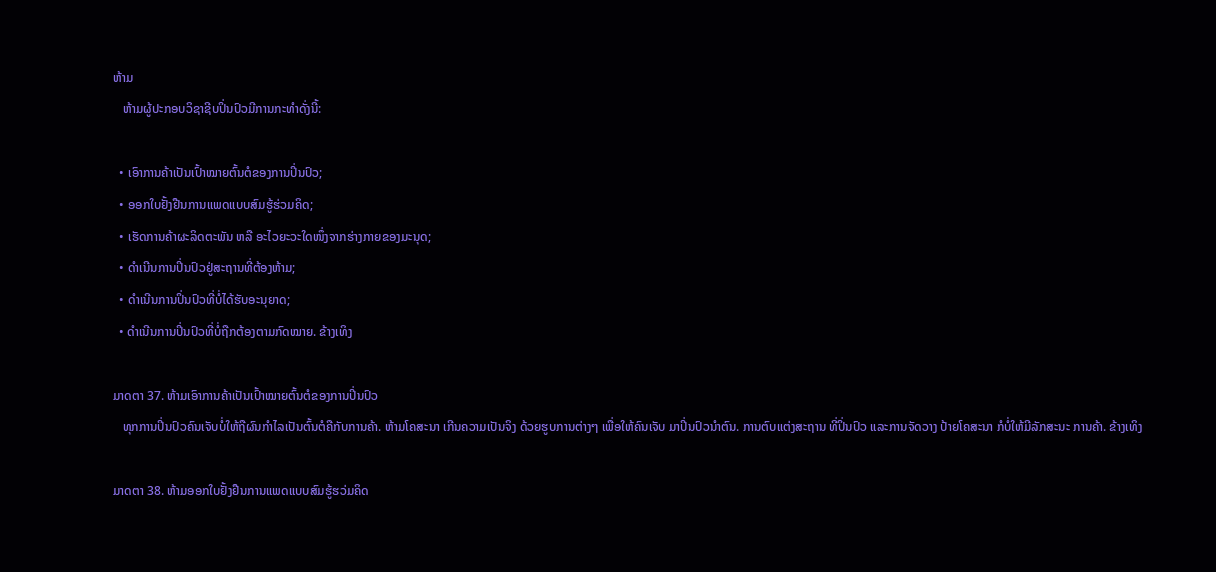ຫ້າມ
   ຫ້າມຜູ້ປະກອບວິຊາຊີບປິ່ນປົວມີການກະທໍາດັ່ງນີ້:

  • ເອົາການຄ້າເປັນເປົ້າໝາຍຕົ້ນຕໍຂອງການປິ່ນປົວ;
  • ອອກໃບຢັ້ງຢືນການແພດແບບສົມຮູ້ຮ່ວມຄິດ;
  • ເຮັດການຄ້າຜະລິດຕະພັນ ຫລື ອະໄວຍະວະໃດໜຶ່ງຈາກຮ່າງກາຍຂອງມະນຸດ;
  • ດໍາເນີນການປິ່ນປົວຢູ່ສະຖານທີ່ຕ້ອງຫ້າມ;
  • ດໍາເນີນການປິ່ນປົວທີ່ບໍ່ໄດ້ຮັບອະນຸຍາດ;
  • ດໍາເນີນການປິ່ນປົວທີ່ບໍ່ຖືກຕ້ອງຕາມກົດໝາຍ. ຂ້າງເທິງ

ມາດຕາ 37. ຫ້າມເອົາການຄ້າເປັນເປົ້າໝາຍຕົ້ນຕໍຂອງການປິ່ນປົວ
   ທຸກການປິ່ນປົວຄົນເຈັບບໍ່ໃຫ້ຖືຜົນກໍາໄລເປັນຕົ້ນຕໍຄືກັບການຄ້າ. ຫ້າມໂຄສະນາ ເກີນຄວາມເປັນຈິງ ດ້ວຍຮູບການຕ່າງໆ ເພື່ອໃຫ້ຄົນເຈັບ ມາປິ່ນປົວນໍາຕົນ. ການຕົບແຕ່ງສະຖານ ທີ່ປິ່ນປົວ ແລະການຈັດວາງ ປ້າຍໂຄສະນາ ກໍບໍ່ໃຫ້ມີລັກສະນະ ການຄ້າ. ຂ້າງເທິງ

ມາດຕາ 38. ຫ້າມອອກໃບຢັ້ງຢືນການແພດແບບສົມຮູ້ຮວ່ມຄິດ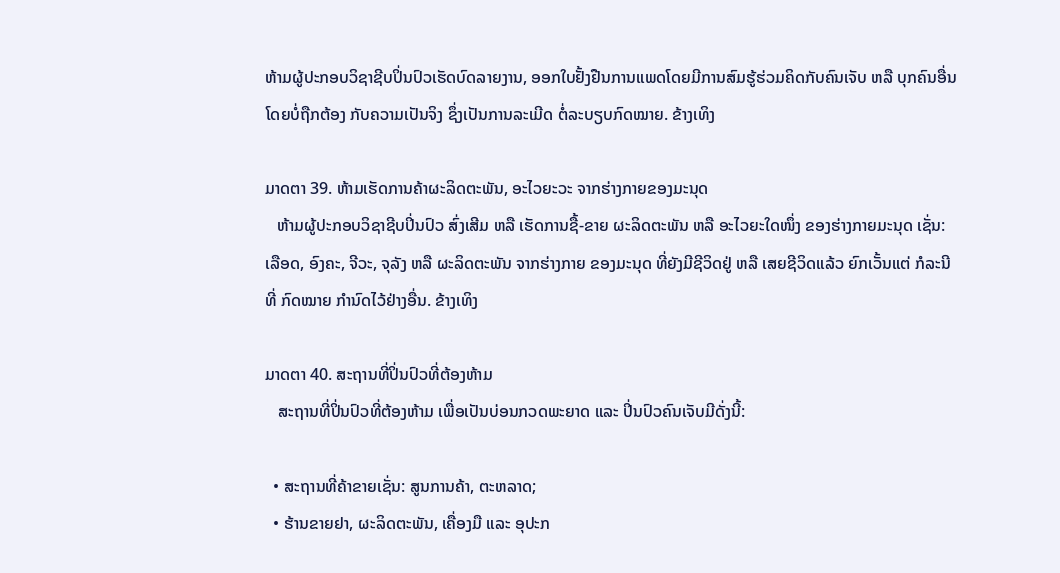ຫ້າມຜູ້ປະກອບວິຊາຊີບປິ່ນປົວເຮັດບົດລາຍງານ, ອອກໃບຢັ້ງຢືນການແພດໂດຍມີການສົມຮູ້ຮ່ວມຄິດກັບຄົນເຈັບ ຫລື ບຸກຄົນອື່ນ ໂດຍບໍ່ຖືກຕ້ອງ ກັບຄວາມເປັນຈິງ ຊຶ່ງເປັນການລະເມີດ ຕໍ່ລະບຽບກົດໝາຍ. ຂ້າງເທິງ

ມາດຕາ 39. ຫ້າມເຮັດການຄ້າຜະລິດຕະພັນ, ອະໄວຍະວະ ຈາກຮ່າງກາຍຂອງມະນຸດ
   ຫ້າມຜູ້ປະກອບວິຊາຊີບປິ່ນປົວ ສົ່ງເສີມ ຫລື ເຮັດການຊື້-ຂາຍ ຜະລິດຕະພັນ ຫລື ອະໄວຍະໃດໜຶ່ງ ຂອງຮ່າງກາຍມະນຸດ ເຊັ່ນ: ເລືອດ, ອົງຄະ, ຈີວະ, ຈຸລັງ ຫລື ຜະລິດຕະພັນ ຈາກຮ່າງກາຍ ຂອງມະນຸດ ທີ່ຍັງມີຊີວິດຢູ່ ຫລື ເສຍຊີວິດແລ້ວ ຍົກເວັ້ນແຕ່ ກໍລະນີທີ່ ກົດໝາຍ ກໍານົດໄວ້ຢ່າງອື່ນ. ຂ້າງເທິງ

ມາດຕາ 40. ສະຖານທີ່ປິ່ນປົວທີ່ຕ້ອງຫ້າມ
   ສະຖານທີ່ປິ່ນປົວທີ່ຕ້ອງຫ້າມ ເພື່ອເປັນບ່ອນກວດພະຍາດ ແລະ ປິ່ນປົວຄົນເຈັບມີດັ່ງນີ້:

  • ສະຖານທີ່ຄ້າຂາຍເຊັ່ນ: ສູນການຄ້າ, ຕະຫລາດ;
  • ຮ້ານຂາຍຢາ, ຜະລິດຕະພັນ, ເຄື່ອງມື ແລະ ອຸປະກ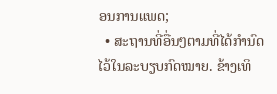ອນການແພດ;
  • ສະຖານທີ່ອື່ນໆຕາມທີ່ໄດ້ກໍານົດໄວ້ໃນລະບຽບກົດໝາຍ. ຂ້າງເທິ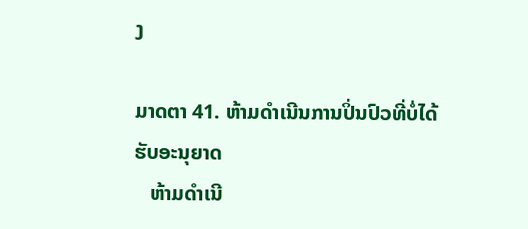ງ

ມາດຕາ 41. ຫ້າມດໍາເນີນການປິ່ນປົວທີ່ບໍ່ໄດ້ຮັບອະນຸຍາດ
   ຫ້າມດໍາເນີ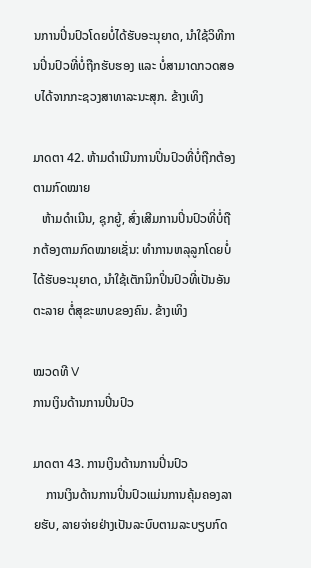ນການປິ່ນປົວໂດຍບໍ່ໄດ້ຮັບອະນຸຍາດ, ນໍາໃຊ້ວິທີການປິ່ນປົວທີ່ບໍ່ຖືກຮັບຮອງ ແລະ ບໍ່ສາມາດກວດສອບໄດ້ຈາກກະຊວງສາທາລະນະສຸກ. ຂ້າງເທິງ

ມາດຕາ 42. ຫ້າມດໍາເນີນການປິ່ນປົວທີ່ບໍ່ຖືກຕ້ອງຕາມກົດໝາຍ
   ຫ້າມດໍາເນີນ, ຊຸກຍູ້, ສົ່ງເສີມການປິ່ນປົວທີ່ບໍ່ຖືກຕ້ອງຕາມກົດໝາຍເຊັ່ນ: ທໍາການຫລຸລູກໂດຍບໍ່ໄດ້ຮັບອະນຸຍາດ, ນໍາໃຊ້ເຕັກນິກປິ່ນປົວທີ່ເປັນອັນຕະລາຍ ຕໍ່ສຸຂະພາບຂອງຄົນ. ຂ້າງເທິງ

ໝວດທີ V
ການເງິນດ້ານການປິ່ນປົວ

ມາດຕາ 43. ການເງິນດ້ານການປິ່ນປົວ
    ການເງິນດ້ານການປິ່ນປົວແມ່ນການຄຸ້ມຄອງລາຍຮັບ, ລາຍຈ່າຍຢ່າງເປັນລະບົບຕາມລະບຽບກົດ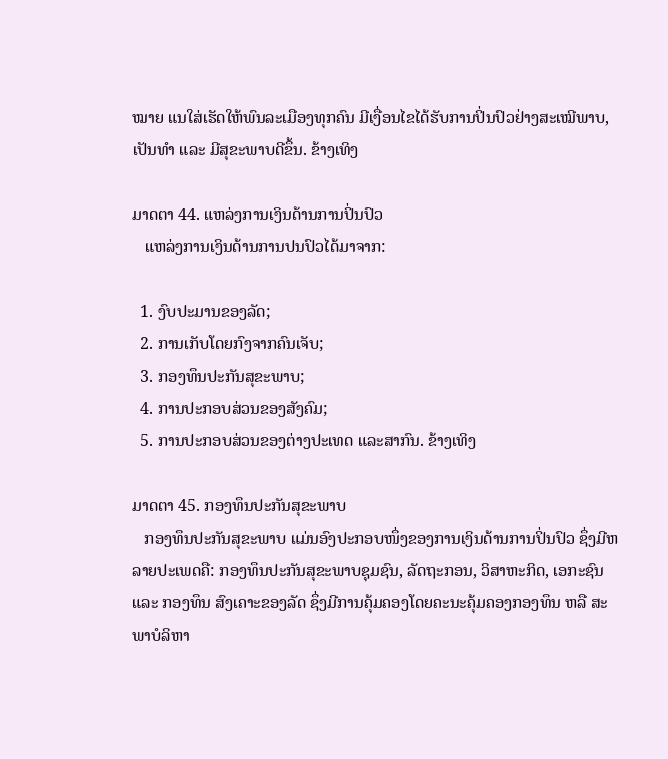ໝາຍ ແນໃສ່ເຮັດໃຫ້ພົນລະເມືອງທຸກຄົນ ມີເງື່ອນໄຂໄດ້ຮັບການປິ່ນປົວຢ່າງສະເໝີພາບ, ເປັນທໍາ ແລະ ມີສຸຂະພາບດີຂຶ້ນ. ຂ້າງເທິງ

ມາດຕາ 44. ແຫລ່ງການເງິນດ້ານການປິ່ນປົວ
   ແຫລ່ງການເງິນດ້ານການປນປົວໄດ້ມາຈາກ:

  1. ງົບປະມານຂອງລັດ;
  2. ການເກັບໂດຍກົງຈາກຄົນເຈັບ;
  3. ກອງທຶນປະກັນສຸຂະພາບ;
  4. ການປະກອບສ່ວນຂອງສັງຄົມ;
  5. ການປະກອບສ່ວນຂອງຕ່າງປະເທດ ແລະສາກົນ. ຂ້າງເທິງ

ມາດຕາ 45. ກອງທຶນປະກັນສຸຂະພາບ
   ກອງທຶນປະກັນສຸຂະພາບ ແມ່ນອົງປະກອບໜຶ່ງຂອງການເງິນດ້ານການປິ່ນປົວ ຊຶ່ງມີຫລາຍປະເພດຄື: ກອງທຶນປະກັນສຸຂະພາບຊຸມຊົນ, ລັດຖະກອນ, ວິສາຫະກິດ, ເອກະຊົນ ແລະ ກອງທຶນ ສົງເຄາະຂອງລັດ ຊຶ່ງມີການຄຸ້ມຄອງໂດຍຄະນະຄຸ້ມຄອງກອງທຶນ ຫລື ສະພາບໍລິຫາ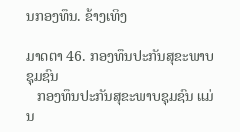ນກອງທຶນ. ຂ້າງເທິງ

ມາດຕາ 46. ກອງທຶນປະກັນສຸຂະພາບຊຸມຊົນ
   ກອງທຶນປະກັນສຸຂະພາບຊຸມຊົນ ແມ່ນ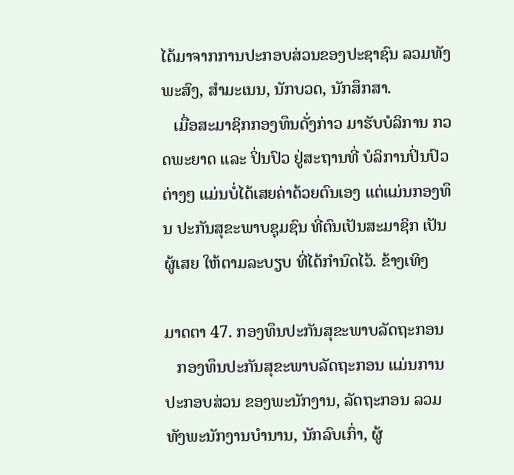ໄດ້ມາຈາກການປະກອບສ່ວນຂອງປະຊາຊົນ ລວມທັງພະສົງ, ສໍາມະເນນ, ນັກບວດ, ນັກສຶກສາ.
   ເມື່ອສະມາຊິກກອງທຶນດັ່ງກ່າວ ມາຮັບບໍລິການ ກວດພະຍາດ ແລະ ປິ່ນປົວ ຢູ່ສະຖານທີ່ ບໍລິການປິ່ນປົວຕ່າງໆ ແມ່ນບໍ່ໄດ້ເສຍຄ່າດ້ວຍຕົນເອງ ແຕ່ແມ່ນກອງທຶນ ປະກັນສຸຂະພາບຊຸມຊົນ ທີ່ຕົນເປັນສະມາຊິກ ເປັນຜູ້ເສຍ ໃຫ້ຕາມລະບຽບ ທີ່ໄດ້ກໍານົດໄວ້. ຂ້າງເທິງ

ມາດຕາ 47. ກອງທຶນປະກັນສຸຂະພາບລັດຖະກອນ
   ກອງທຶນປະກັນສຸຂະພາບລັດຖະກອນ ແມ່ນການປະກອບສ່ວນ ຂອງພະນັກງານ, ລັດຖະກອນ ລວມທັງພະນັກງານບໍານານ, ນັກລົບເກົ່າ, ຜູ້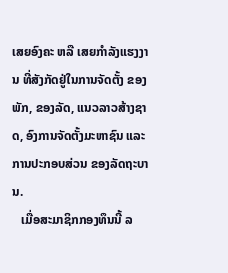ເສຍອົງຄະ ຫລື ເສຍກໍາລັງແຮງງານ ທີ່ສັງກັດຢູ່ໃນການຈັດຕັ້ງ ຂອງພັກ, ຂອງລັດ, ແນວລາວສ້າງຊາດ, ອົງການຈັດຕັ້ງມະຫາຊົນ ແລະ ການປະກອບສ່ວນ ຂອງລັດຖະບານ.
   ເມື່ອສະມາຊິກກອງທຶນນີ້ ລ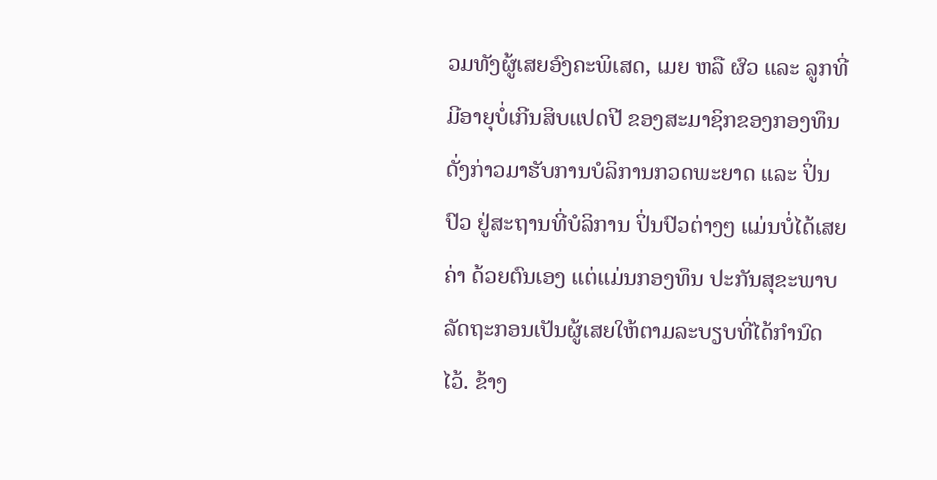ວມທັງຜູ້ເສຍອົງຄະພິເສດ, ເມຍ ຫລື ຜົວ ແລະ ລູກທີ່ມີອາຍຸບໍ່ເກີນສິບແປດປີ ຂອງສະມາຊິກຂອງກອງທຶນດັ່ງກ່າວມາຮັບການບໍລິການກວດພະຍາດ ແລະ ປິ່ນປົວ ຢູ່ສະຖານທີ່ບໍລິການ ປິ່ນປົວຕ່າງໆ ແມ່ນບໍ່ໄດ້ເສຍຄ່າ ດ້ວຍຕົນເອງ ແຕ່ແມ່ນກອງທຶນ ປະກັນສຸຂະພາບ ລັດຖະກອນເປັນຜູ້ເສຍໃຫ້ຕາມລະບຽບທີ່ໄດ້ກໍານົດໄວ້. ຂ້າງ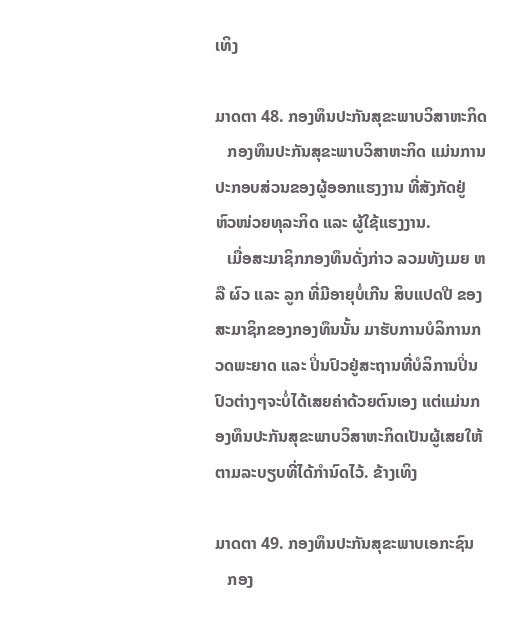ເທິງ

ມາດຕາ 48. ກອງທຶນປະກັນສຸຂະພາບວິສາຫະກິດ
   ກອງທຶນປະກັນສຸຂະພາບວິສາຫະກິດ ແມ່ນການປະກອບສ່ວນຂອງຜູ້ອອກແຮງງານ ທີ່ສັງກັດຢູ່ ຫົວໜ່ວຍທຸລະກິດ ແລະ ຜູ້ໃຊ້ແຮງງານ.
   ເມື່ອສະມາຊິກກອງທຶນດັ່ງກ່າວ ລວມທັງເມຍ ຫລື ຜົວ ແລະ ລູກ ທີ່ມີອາຍຸບໍ່ເກີນ ສິບແປດປີ ຂອງສະມາຊິກຂອງກອງທຶນນັ້ນ ມາຮັບການບໍລິການກວດພະຍາດ ແລະ ປິ່ນປົວຢູ່ສະຖານທີ່ບໍລິການປິ່ນປົວຕ່າງໆຈະບໍ່ໄດ້ເສຍຄ່າດ້ວຍຕົນເອງ ແຕ່ແມ່ນກອງທຶນປະກັນສຸຂະພາບວິສາຫະກິດເປັນຜູ້ເສຍໃຫ້ຕາມລະບຽບທີ່ໄດ້ກໍານົດໄວ້. ຂ້າງເທິງ

ມາດຕາ 49. ກອງທຶນປະກັນສຸຂະພາບເອກະຊົນ
   ກອງ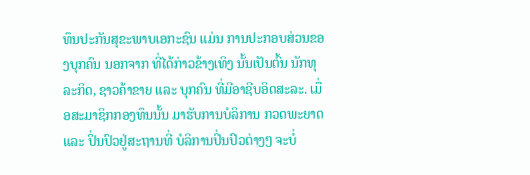ທຶນປະກັນສຸຂະພາບເອກະຊົນ ແມ່ນ ການປະກອບສ່ວນຂອງບຸກຄົນ ນອກຈາກ ທີ່ໄດ້ກ່າວຂ້າງເທິງ ນັ້ນເປັນຕົ້ນ ນັກທຸລະກິດ, ຊາວຄ້າຂາຍ ແລະ ບຸກຄົນ ທີ່ມີອາຊີບອິດສະລະ. ເມື່ອສະມາຊິກກອງທຶນນັ້ນ ມາຮັບການບໍລິການ ກວດພະຍາດ ແລະ ປິ່ນປົວຢູ່ສະຖານທີ່ ບໍລິການປິ່ນປົວຕ່າງໆ ຈະບໍ່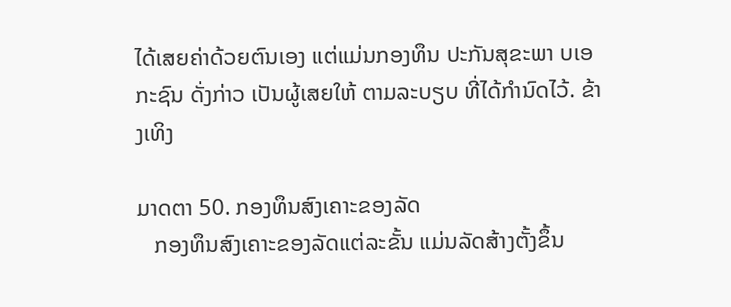ໄດ້ເສຍຄ່າດ້ວຍຕົນເອງ ແຕ່ແມ່ນກອງທຶນ ປະກັນສຸຂະພາ ບເອກະຊົນ ດັ່ງກ່າວ ເປັນຜູ້ເສຍໃຫ້ ຕາມລະບຽບ ທີ່ໄດ້ກໍານົດໄວ້. ຂ້າງເທິງ

ມາດຕາ 50. ກອງທຶນສົງເຄາະຂອງລັດ
   ກອງທຶນສົງເຄາະຂອງລັດແຕ່ລະຂັ້ນ ແມ່ນລັດສ້າງຕັ້ງຂຶ້ນ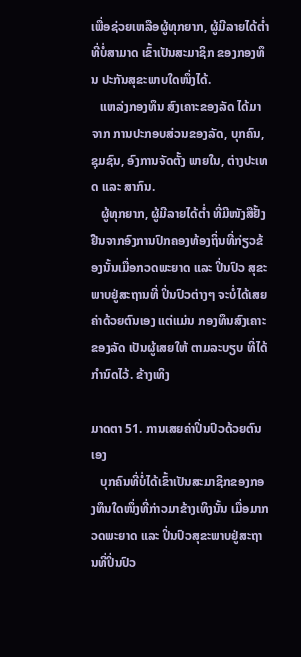ເພື່ອຊ່ວຍເຫລືອຜູ້ທຸກຍາກ, ຜູ້ມີລາຍໄດ້ຕ່ຳ ທີ່ບໍ່ສາມາດ ເຂົ້າເປັນສະມາຊິກ ຂອງກອງທຶນ ປະກັນສຸຂະພາບໃດໜຶ່ງໄດ້.
   ແຫລ່ງກອງທຶນ ສົງເຄາະຂອງລັດ ໄດ້ມາຈາກ ການປະກອບສ່ວນຂອງລັດ, ບຸກຄົນ, ຊຸມຊົນ, ອົງການຈັດຕັ້ງ ພາຍໃນ, ຕ່າງປະເທດ ແລະ ສາກົນ.
   ຜູ້ທຸກຍາກ, ຜູ້ມີລາຍໄດ້ຕ່ຳ ທີ່ມີໜັງສືຢັ້ງຢືນຈາກອົງການປົກຄອງທ້ອງຖິ່ນທີ່ກ່ຽວຂ້ອງນັ້ນເມື່ອກວດພະຍາດ ແລະ ປິ່ນປົວ ສຸຂະພາບຢູ່ສະຖານທີ່ ປິ່ນປົວຕ່າງໆ ຈະບໍ່ໄດ້ເສຍຄ່າດ້ວຍຕົນເອງ ແຕ່ແມ່ນ ກອງທຶນສົງເຄາະ ຂອງລັດ ເປັນຜູ້ເສຍໃຫ້ ຕາມລະບຽບ ທີ່ໄດ້ກໍານົດໄວ້. ຂ້າງເທິງ

ມາດຕາ 51. ການເສຍຄ່າປິ່ນປົວດ້ວຍຕົນເອງ
   ບຸກຄົນທີ່ບໍ່ໄດ້ເຂົ້າເປັນສະມາຊິກຂອງກອງທຶນໃດໜຶ່ງທີ່ກ່າວມາຂ້າງເທິງນັ້ນ ເມື່ອມາກວດພະຍາດ ແລະ ປິ່ນປົວສຸຂະພາບຢູ່ສະຖານທີ່ປິ່ນປົວ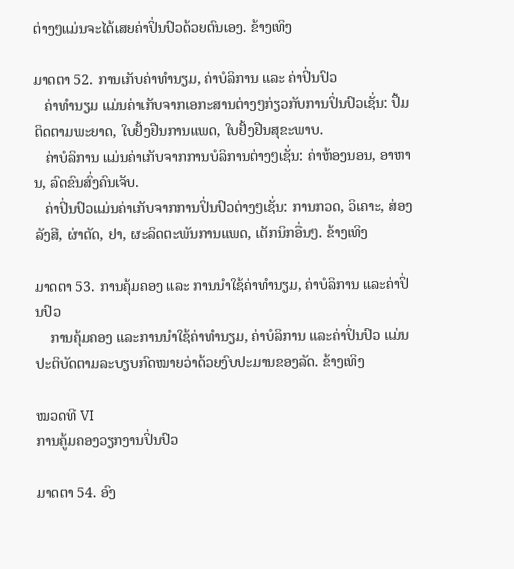ຕ່າງໆແມ່ນຈະໄດ້ເສຍຄ່າປິ່ນປົວດ້ວຍຕົນເອງ. ຂ້າງເທິງ

ມາດຕາ 52. ການເກັບຄ່າທໍານຽມ, ຄ່າບໍລິການ ແລະ ຄ່າປິ່ນປົວ
   ຄ່າທໍານຽມ ແມ່ນຄ່າເກັບຈາກເອກະສານຕ່າງໆກ່ຽວກັບການປິ່ນປົວເຊັ່ນ: ປຶ້ມຕິດຕາມພະຍາດ, ໃບຢັ້ງຢືນການແພດ, ໃບຢັ້ງຢືນສຸຂະພາບ.
   ຄ່າບໍລິການ ແມ່ນຄ່າເກັບຈາກການບໍລິການຕ່າງໆເຊັ່ນ: ຄ່າຫ້ອງນອນ, ອາຫານ, ລົດຂົນສົ່ງຄົນເຈັບ.
   ຄ່າປິ່ນປົວແມ່ນຄ່າເກັບຈາກການປິ່ນປົວຕ່າງໆເຊັ່ນ: ການກວດ, ວິເຄາະ, ສ່ອງລັງສີ, ຜ່າຕັດ, ຢາ, ຜະລິດຕະພັນການແພດ, ເຕັກນິກອື່ນໆ. ຂ້າງເທິງ

ມາດຕາ 53. ການຄຸ້ມຄອງ ແລະ ການນໍາໃຊ້ຄ່າທໍານຽມ, ຄ່າບໍລິການ ແລະຄ່າປິ່ນປົວ
    ການຄຸ້ມຄອງ ແລະການນໍາໃຊ້ຄ່າທໍານຽມ, ຄ່າບໍລິການ ແລະຄ່າປິ່ນປົວ ແມ່ນປະຕິບັດຕາມລະບຽບກົດໝາຍວ່າດ້ວຍງົບປະມານຂອງລັດ. ຂ້າງເທິງ

ໝວດທີ VI
ການຄູ້ມຄອງວຽກງານປິ່ນປົວ

ມາດຕາ 54. ອົງ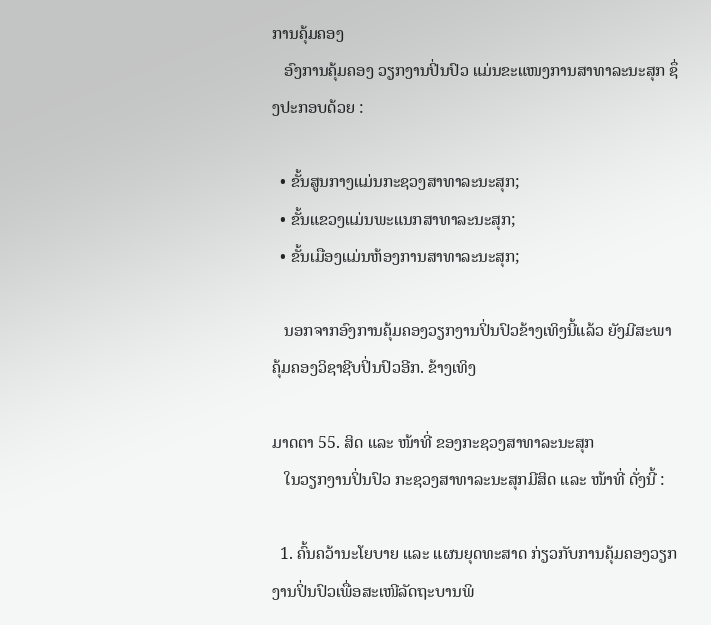ການຄຸ້ມຄອງ
   ອົງການຄຸ້ມຄອງ ວຽກງານປິ່ນປົວ ແມ່ນຂະແໜງການສາທາລະນະສຸກ ຊຶ່ງປະກອບດ້ວຍ :

  • ຂັ້ນສູນກາງແມ່ນກະຊວງສາທາລະນະສຸກ;
  • ຂັ້ນແຂວງແມ່ນພະແນກສາທາລະນະສຸກ;
  • ຂັ້ນເມືອງແມ່ນຫ້ອງການສາທາລະນະສຸກ;

   ນອກຈາກອົງການຄຸ້ມຄອງວຽກງານປິ່ນປົວຂ້າງເທິງນີ້ແລ້ວ ຍັງມີສະພາຄຸ້ມຄອງວິຊາຊີບປິ່ນປົວອີກ. ຂ້າງເທິງ

ມາດຕາ 55. ສິດ ແລະ ໜ້າທີ່ ຂອງກະຊວງສາທາລະນະສຸກ
   ໃນວຽກງານປິ່ນປົວ ກະຊວງສາທາລະນະສຸກມີສິດ ແລະ ໜ້າທີ່ ດັ່ງນີ້ :

  1. ຄົ້ນຄວ້ານະໂຍບາຍ ແລະ ແຜນຍຸດທະສາດ ກ່ຽວກັບການຄຸ້ມຄອງວຽກງານປິ່ນປົວເພື່ອສະເໜີລັດຖະບານພິ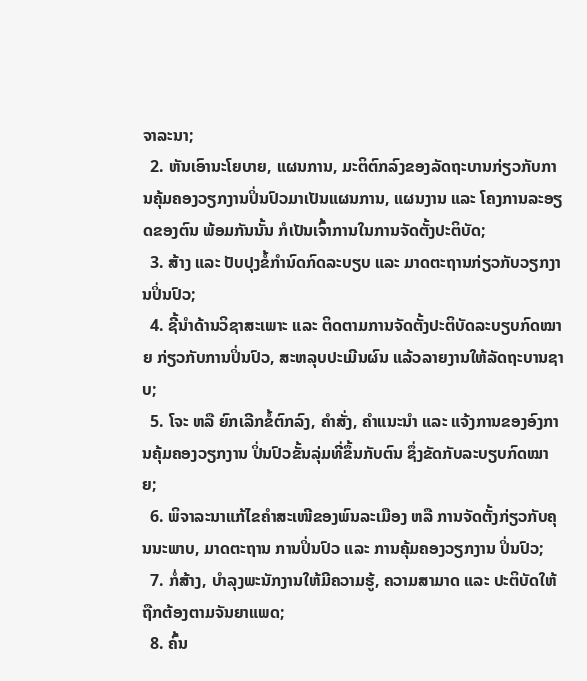ຈາລະນາ;
  2. ຫັນເອົານະໂຍບາຍ, ແຜນການ, ມະຕິຕົກລົງຂອງລັດຖະບານກ່ຽວກັບການຄຸ້ມຄອງວຽກງານປິ່ນປົວມາເປັນແຜນການ, ແຜນງານ ແລະ ໂຄງການລະອຽດຂອງຕົນ ພ້ອມກັນນັ້ນ ກໍເປັນເຈົ້າການໃນການຈັດຕັ້ງປະຕິບັດ;
  3. ສ້າງ ແລະ ປັບປຸງຂໍ້ກໍານົດກົດລະບຽບ ແລະ ມາດຕະຖານກ່ຽວກັບວຽກງານປິ່ນປົວ;
  4. ຊີ້ນໍາດ້ານວິຊາສະເພາະ ແລະ ຕິດຕາມການຈັດຕັ້ງປະຕິບັດລະບຽບກົດໝາຍ ກ່ຽວກັບການປິ່ນປົວ, ສະຫລຸບປະເມີນຜົນ ແລ້ວລາຍງານໃຫ້ລັດຖະບານຊາບ;
  5. ໂຈະ ຫລື ຍົກເລີກຂໍ້ຕົກລົງ, ຄໍາສັ່ງ, ຄໍາແນະນໍາ ແລະ ແຈ້ງການຂອງອົງການຄຸ້ມຄອງວຽກງານ ປິ່ນປົວຂັ້ນລຸ່ມທີ່ຂຶ້ນກັບຕົນ ຊຶ່ງຂັດກັບລະບຽບກົດໝາຍ;
  6. ພິຈາລະນາແກ້ໄຂຄໍາສະເໜີຂອງພົນລະເມືອງ ຫລື ການຈັດຕັ້ງກ່ຽວກັບຄຸນນະພາບ, ມາດຕະຖານ ການປິ່ນປົວ ແລະ ການຄຸ້ມຄອງວຽກງານ ປິ່ນປົວ;
  7. ກໍ່ສ້າງ, ບໍາລຸງພະນັກງານໃຫ້ມີຄວາມຮູ້, ຄວາມສາມາດ ແລະ ປະຕິບັດໃຫ້ຖືກຕ້ອງຕາມຈັນຍາແພດ;
  8. ຄົ້ນ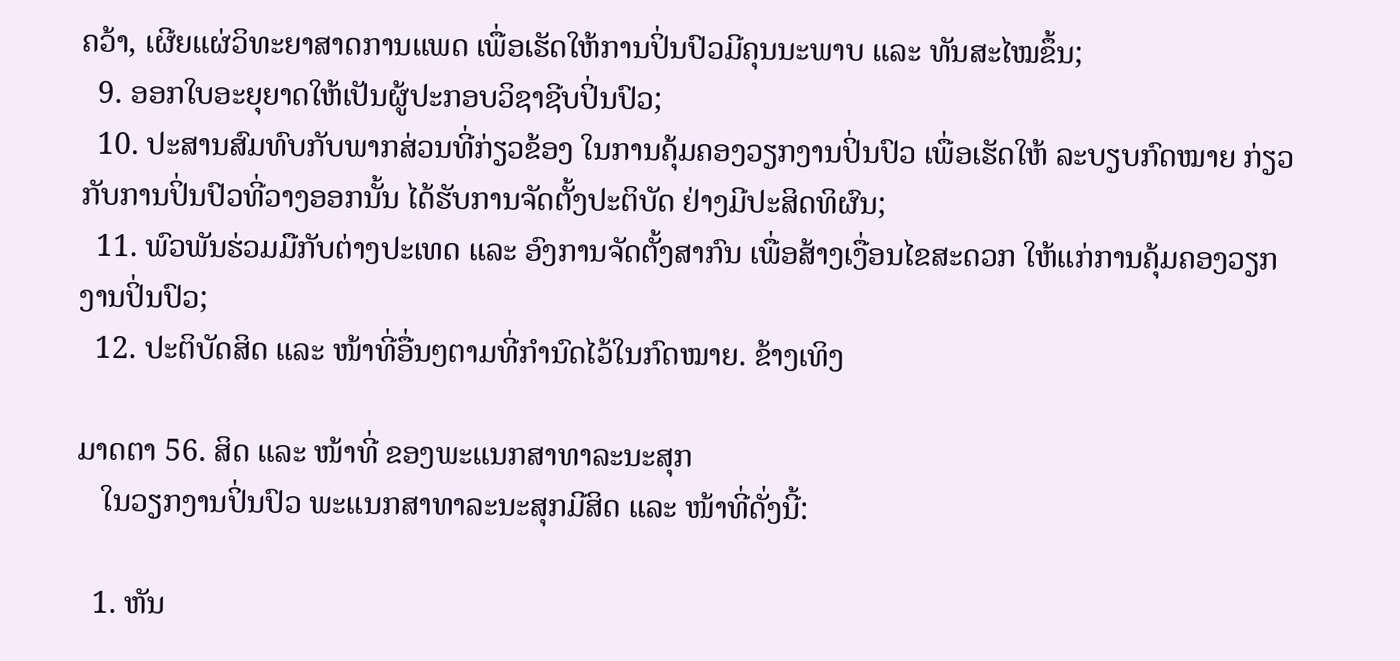ຄວ້າ, ເຜີຍແຜ່ວິທະຍາສາດການແພດ ເພື່ອເຮັດໃຫ້ການປິ່ນປົວມີຄຸນນະພາບ ແລະ ທັນສະໄໝຂຶ້ນ;
  9. ອອກໃບອະຍຸຍາດໃຫ້ເປັນຜູ້ປະກອບວິຊາຊີບປິ່ນປົວ;
  10. ປະສານສົມທົບກັບພາກສ່ວນທີ່ກ່ຽວຂ້ອງ ໃນການຄຸ້ມຄອງວຽກງານປິ່ນປົວ ເພື່ອເຮັດໃຫ້ ລະບຽບກົດໝາຍ ກ່ຽວກັບການປິ່ນປົວທີ່ວາງອອກນັ້ນ ໄດ້ຮັບການຈັດຕັ້ງປະຕິບັດ ຢ່າງມີປະສິດທິຜົນ;
  11. ພົວພັນຮ່ວມມືກັບຕ່າງປະເທດ ແລະ ອົງການຈັດຕັ້ງສາກົນ ເພື່ອສ້າງເງື່ອນໄຂສະດວກ ໃຫ້ແກ່ການຄຸ້ມຄອງວຽກງານປິ່ນປົວ;
  12. ປະຕິບັດສິດ ແລະ ໜ້າທີ່ອື່ນໆຕາມທີ່ກໍານົດໄວ້ໃນກົດໝາຍ. ຂ້າງເທິງ

ມາດຕາ 56. ສິດ ແລະ ໜ້າທີ່ ຂອງພະແນກສາທາລະນະສຸກ
   ໃນວຽກງານປິ່ນປົວ ພະແນກສາທາລະນະສຸກມີສິດ ແລະ ໜ້າທີ່ດັ່ງນີ້:

  1. ຫັນ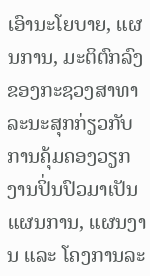ເອົານະໂຍບາຍ, ແຜນການ, ມະຕິຕົກລົງຂອງກະຊວງສາທາລະນະສຸກກ່ຽວກັບ ການຄຸ້ມຄອງວຽກງານປິ່ນປົວມາເປັນແຜນການ, ແຜນງານ ແລະ ໂຄງການລະ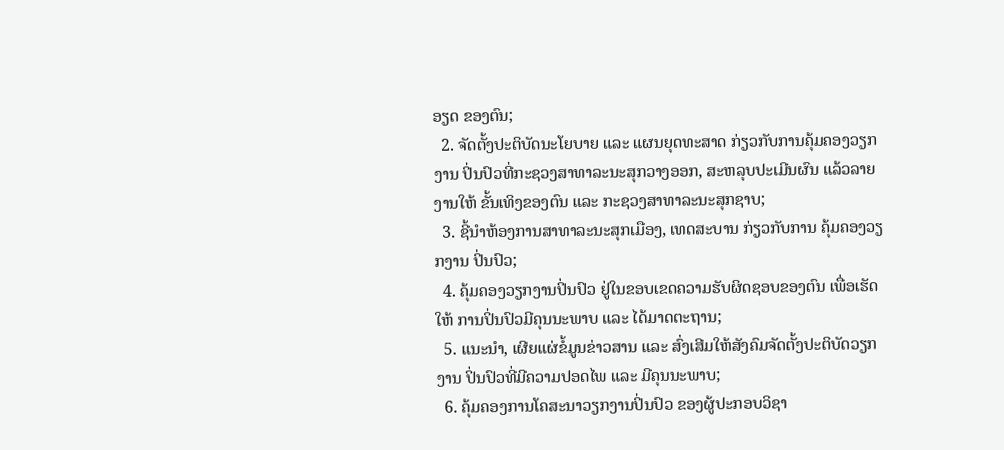ອຽດ ຂອງຕົນ;
  2. ຈັດຕັ້ງປະຕິບັດນະໂຍບາຍ ແລະ ແຜນຍຸດທະສາດ ກ່ຽວກັບການຄຸ້ມຄອງວຽກງານ ປິ່ນປົວທີ່ກະຊວງສາທາລະນະສຸກວາງອອກ, ສະຫລຸບປະເມີນຜົນ ແລ້ວລາຍງານໃຫ້ ຂັ້ນເທິງຂອງຕົນ ແລະ ກະຊວງສາທາລະນະສຸກຊາບ;
  3. ຊີ້ນໍາຫ້ອງການສາທາລະນະສຸກເມືອງ, ເທດສະບານ ກ່ຽວກັບການ ຄຸ້ມຄອງວຽກງານ ປິ່ນປົວ;
  4. ຄຸ້ມຄອງວຽກງານປິ່ນປົວ ຢູ່ໃນຂອບເຂດຄວາມຮັບຜິດຊອບຂອງຕົນ ເພື່ອເຮັດໃຫ້ ການປິ່ນປົວມີຄຸນນະພາບ ແລະ ໄດ້ມາດຕະຖານ;
  5. ແນະນໍາ, ເຜີຍແຜ່ຂໍ້ມູນຂ່າວສານ ແລະ ສົ່ງເສີມໃຫ້ສັງຄົມຈັດຕັ້ງປະຕິບັດວຽກງານ ປິ່ນປົວທີ່ມີຄວາມປອດໄພ ແລະ ມີຄຸນນະພາບ;
  6. ຄຸ້ມຄອງການໂຄສະນາວຽກງານປິ່ນປົວ ຂອງຜູ້ປະກອບວິຊາ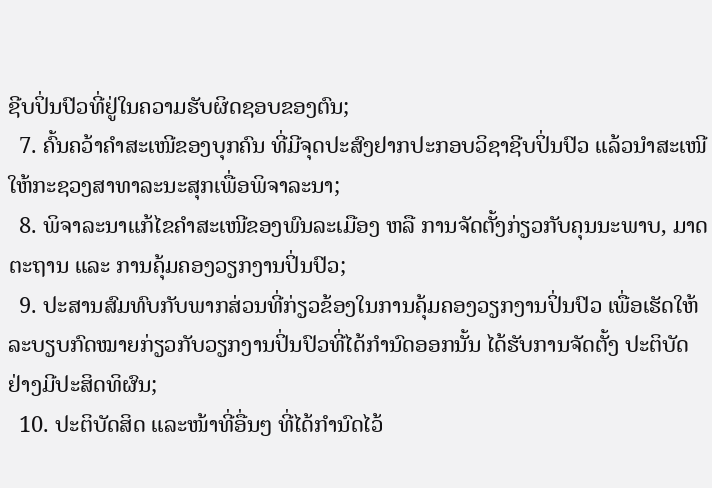ຊີບປິ່ນປົວທີ່ຢູ່ໃນຄວາມຮັບຜິດຊອບຂອງຕົນ;
  7. ຄົ້ນຄວ້າຄໍາສະເໜີຂອງບຸກຄົນ ທີ່ມີຈຸດປະສົງຢາກປະກອບວິຊາຊີບປິ່ນປົວ ແລ້ວນໍາສະເໜີໃຫ້ກະຊວງສາທາລະນະສຸກເພື່ອພິຈາລະນາ;
  8. ພິຈາລະນາແກ້ໄຂຄໍາສະເໜີຂອງພົນລະເມືອງ ຫລື ການຈັດຕັ້ງກ່ຽວກັບຄຸນນະພາບ, ມາດຕະຖານ ແລະ ການຄຸ້ມຄອງວຽກງານປິ່ນປົວ;
  9. ປະສານສົມທົບກັບພາກສ່ວນທີ່ກ່ຽວຂ້ອງໃນການຄຸ້ມຄອງວຽກງານປິ່ນປົວ ເພື່ອເຮັດໃຫ້ ລະບຽບກົດໝາຍກ່ຽວກັບວຽກງານປິ່ນປົວທີ່ໄດ້ກໍານົດອອກນັ້ນ ໄດ້ຮັບການຈັດຕັ້ງ ປະຕິບັດຢ່າງມີປະສິດທິຜົນ;
  10. ປະຕິບັດສິດ ແລະໜ້າທີ່ອື່ນໆ ທີ່ໄດ້ກໍານົດໄວ້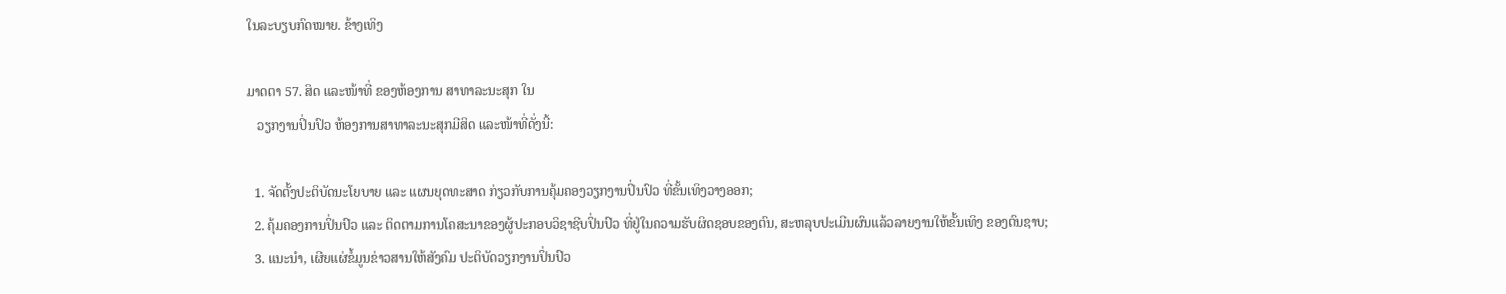ໃນລະບຽບກົດໝາຍ. ຂ້າງເທິງ

ມາດຕາ 57. ສິດ ແລະໜ້າທີ່ ຂອງຫ້ອງການ ສາທາລະນະສຸກ ໃນ
   ວຽກງານປິ່ນປົວ ຫ້ອງການສາທາລະນະສຸກມີສິດ ແລະໜ້າທີ່ດັ່ງນີ້:

  1. ຈັດຕັ້ງປະຕິບັດນະໂຍບາຍ ແລະ ແຜນຍຸດທະສາດ ກ່ຽວກັບການຄຸ້ມຄອງວຽກງານປິ່ນປົວ ທີ່ຂັ້ນເທິງວາງອອກ;
  2. ຄຸ້ມຄອງການປິ່ນປົວ ແລະ ຕິດຕາມການໂຄສະນາຂອງຜູ້ປະກອບວິຊາຊີບປິ່ນປົວ ທີ່ຢູ່ໃນຄວາມຮັບຜິດຊອບຂອງຕົນ, ສະຫລຸບປະເມີນຜົນແລ້ວລາຍງານໃຫ້ຂັ້ນເທິງ ຂອງຕົນຊາບ;
  3. ແນະນໍາ, ເຜີຍແຜ່ຂໍ້ມູນຂ່າວສານໃຫ້ສັງຄົມ ປະຕິບັດວຽກງານປິ່ນປົວ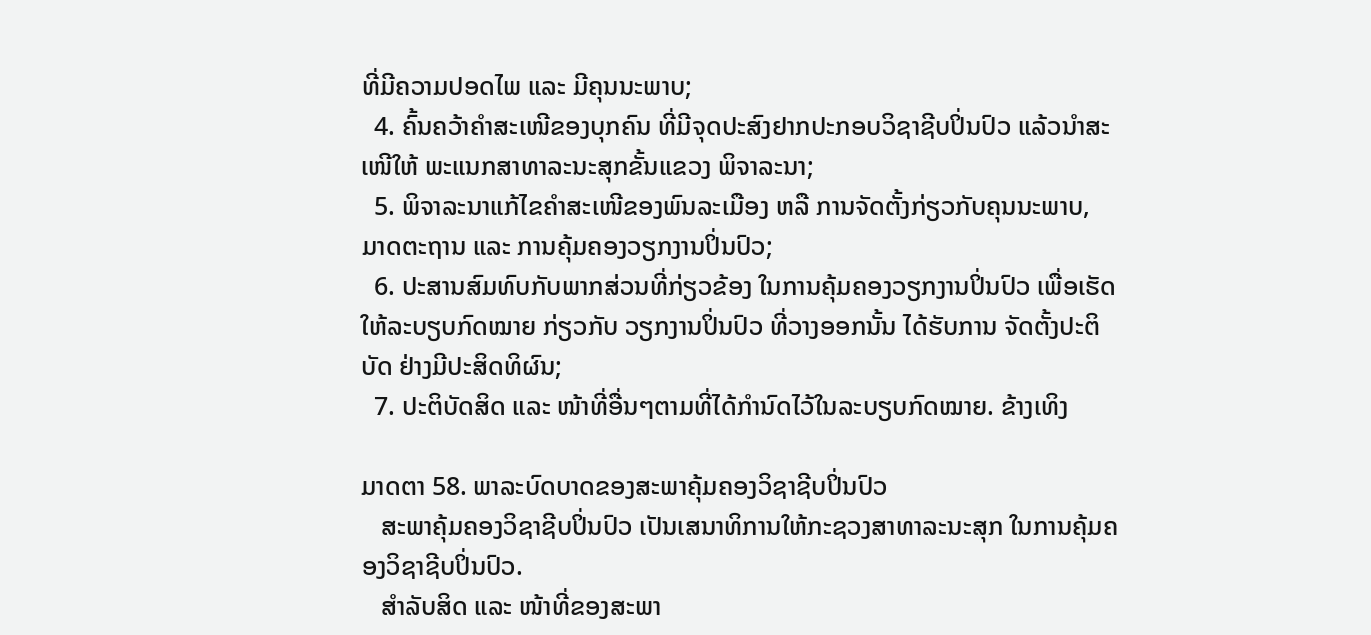ທີ່ມີຄວາມປອດໄພ ແລະ ມີຄຸນນະພາບ;
  4. ຄົ້ນຄວ້າຄໍາສະເໜີຂອງບຸກຄົນ ທີ່ມີຈຸດປະສົງຢາກປະກອບວິຊາຊີບປິ່ນປົວ ແລ້ວນໍາສະເໜີໃຫ້ ພະແນກສາທາລະນະສຸກຂັ້ນແຂວງ ພິຈາລະນາ;
  5. ພິຈາລະນາແກ້ໄຂຄໍາສະເໜີຂອງພົນລະເມືອງ ຫລື ການຈັດຕັ້ງກ່ຽວກັບຄຸນນະພາບ, ມາດຕະຖານ ແລະ ການຄຸ້ມຄອງວຽກງານປິ່ນປົວ;
  6. ປະສານສົມທົບກັບພາກສ່ວນທີ່ກ່ຽວຂ້ອງ ໃນການຄຸ້ມຄອງວຽກງານປິ່ນປົວ ເພື່ອເຮັດໃຫ້ລະບຽບກົດໝາຍ ກ່ຽວກັບ ວຽກງານປິ່ນປົວ ທີ່ວາງອອກນັ້ນ ໄດ້ຮັບການ ຈັດຕັ້ງປະຕິບັດ ຢ່າງມີປະສິດທິຜົນ;
  7. ປະຕິບັດສິດ ແລະ ໜ້າທີ່ອື່ນໆຕາມທີ່ໄດ້ກໍານົດໄວ້ໃນລະບຽບກົດໝາຍ. ຂ້າງເທິງ

ມາດຕາ 58. ພາລະບົດບາດຂອງສະພາຄຸ້ມຄອງວິຊາຊີບປິ່ນປົວ
   ສະພາຄຸ້ມຄອງວິຊາຊີບປິ່ນປົວ ເປັນເສນາທິການໃຫ້ກະຊວງສາທາລະນະສຸກ ໃນການຄຸ້ມຄອງວິຊາຊີບປິ່ນປົວ.
   ສໍາລັບສິດ ແລະ ໜ້າທີ່ຂອງສະພາ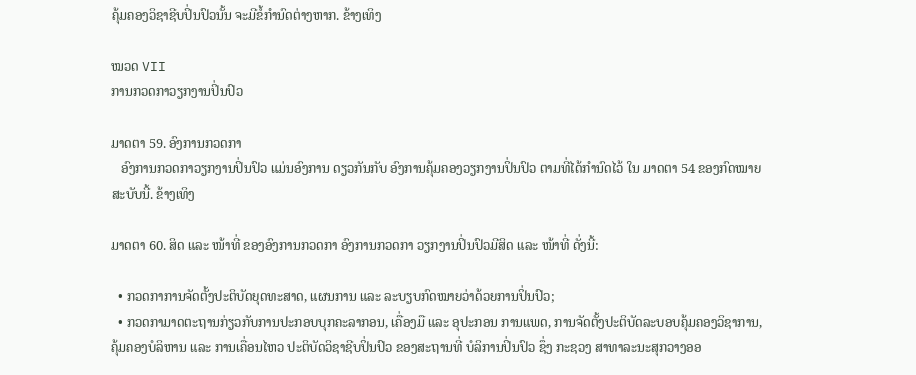ຄຸ້ມຄອງວິຊາຊີບປິ່ນປົວນັ້ນ ຈະມີຂໍ້ກໍານົດຕ່າງຫາກ. ຂ້າງເທິງ

ໝວດ VII
ການກວດກາວຽກງານປິ່ນປົວ

ມາດຕາ 59. ອົງການກວດກາ
   ອົງການກວດກາວຽກງານປິ່ນປົວ ແມ່ນອົງການ ດຽວກັນກັບ ອົງການຄຸ້ມຄອງວຽກງານປິ່ນປົວ ຕາມທີ່ໄດ້ກໍານົດໄວ້ ໃນ ມາດຕາ 54 ຂອງກົດໝາຍສະບັບນີ້. ຂ້າງເທິງ

ມາດຕາ 60. ສິດ ແລະ ໜ້າທີ່ ຂອງອົງການກວດກາ ອົງການກວດກາ ວຽກງານປິ່ນປົວມີສິດ ແລະ ໜ້າທີ່ ດັ່ງນີ້:

  • ກວດກາການຈັດຕັ້ງປະຕິບັດຍຸດທະສາດ, ແຜນການ ແລະ ລະບຽບກົດໝາຍວ່າດ້ວຍການປິ່ນປົວ;
  • ກວດກາມາດຕະຖານກ່ຽວກັບການປະກອບບຸກຄະລາກອນ, ເຄື່ອງມື ແລະ ອຸປະກອນ ການແພດ, ການຈັດຕັ້ງປະຕິບັດລະບອບຄຸ້ມຄອງວິຊາການ, ຄຸ້ມຄອງບໍລິຫານ ແລະ ການເຄື່ອນໄຫວ ປະຕິບັດວິຊາຊີບປິ່ນປົວ ຂອງສະຖານທີ່ ບໍລິການປິ່ນປົວ ຊຶ່ງ ກະຊວງ ສາທາລະນະສຸກວາງອອ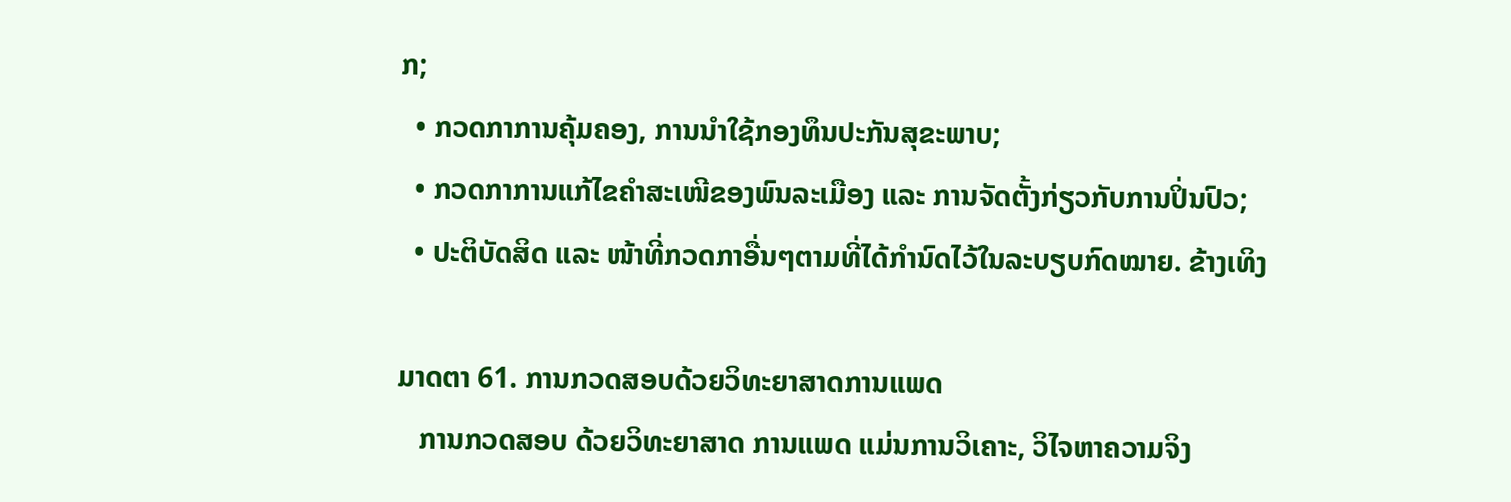ກ;
  • ກວດກາການຄຸ້ມຄອງ, ການນໍາໃຊ້ກອງທຶນປະກັນສຸຂະພາບ;
  • ກວດກາການແກ້ໄຂຄໍາສະເໜີຂອງພົນລະເມືອງ ແລະ ການຈັດຕັ້ງກ່ຽວກັບການປິ່ນປົວ;
  • ປະຕິບັດສິດ ແລະ ໜ້າທີ່ກວດກາອື່ນໆຕາມທີ່ໄດ້ກໍານົດໄວ້ໃນລະບຽບກົດໝາຍ. ຂ້າງເທິງ

ມາດຕາ 61. ການກວດສອບດ້ວຍວິທະຍາສາດການແພດ
   ການກວດສອບ ດ້ວຍວິທະຍາສາດ ການແພດ ແມ່ນການວິເຄາະ, ວິໄຈຫາຄວາມຈິງ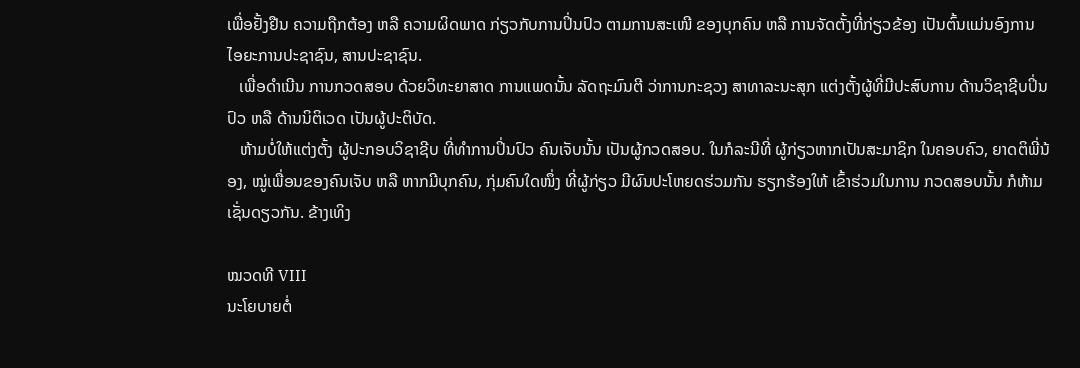ເພື່ອຢັ້ງຢືນ ຄວາມຖືກຕ້ອງ ຫລື ຄວາມຜິດພາດ ກ່ຽວກັບການປິ່ນປົວ ຕາມການສະເໜີ ຂອງບຸກຄົນ ຫລື ການຈັດຕັ້ງທີ່ກ່ຽວຂ້ອງ ເປັນຕົ້ນແມ່ນອົງການ ໄອຍະການປະຊາຊົນ, ສານປະຊາຊົນ.
   ເພື່ອດໍາເນີນ ການກວດສອບ ດ້ວຍວິທະຍາສາດ ການແພດນັ້ນ ລັດຖະມົນຕີ ວ່າການກະຊວງ ສາທາລະນະສຸກ ແຕ່ງຕັ້ງຜູ້ທີ່ມີປະສົບການ ດ້ານວິຊາຊີບປິ່ນປົວ ຫລື ດ້ານນິຕິເວດ ເປັນຜູ້ປະຕິບັດ.
   ຫ້າມບໍ່ໃຫ້ແຕ່ງຕັ້ງ ຜູ້ປະກອບວິຊາຊີບ ທີ່ທໍາການປິ່ນປົວ ຄົນເຈັບນັ້ນ ເປັນຜູ້ກວດສອບ. ໃນກໍລະນີທີ່ ຜູ້ກ່ຽວຫາກເປັນສະມາຊິກ ໃນຄອບຄົວ, ຍາດຕິພີ່ນ້ອງ, ໝູ່ເພື່ອນຂອງຄົນເຈັບ ຫລື ຫາກມີບຸກຄົນ, ກຸ່ມຄົນໃດໜຶ່ງ ທີ່ຜູ້ກ່ຽວ ມີຜົນປະໂຫຍດຮ່ວມກັນ ຮຽກຮ້ອງໃຫ້ ເຂົ້າຮ່ວມໃນການ ກວດສອບນັ້ນ ກໍຫ້າມເຊັ່ນດຽວກັນ. ຂ້າງເທິງ

ໝວດທີ VIII
ນະໂຍບາຍຕໍ່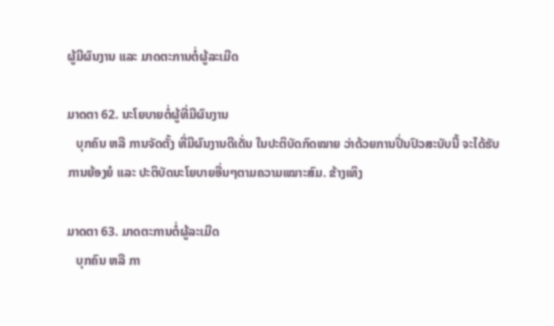ຜູ້ມີຜົນງານ ແລະ ມາດຕະການຕໍ່ຜູ້ລະເມີດ

ມາດຕາ 62. ນະໂຍບາຍຕໍ່ຜູ້ທີ່ມີຜົນງານ
   ບຸກຄົນ ຫລື ການຈັດຕັ້ງ ທີ່ມີຜົນງານດີເດັ່ນ ໃນປະຕິບັດກົດໝາຍ ວ່າດ້ວຍການປິ່ນປົວສະບັບນີ້ ຈະໄດ້ຮັບການຍ້ອງຍໍ ແລະ ປະຕິບັດນະໂຍບາຍອື່ນໆຕາມຄວາມເໝາະສົມ. ຂ້າງເທິງ

ມາດຕາ 63. ມາດຕະການຕໍ່ຜູ້ລະເມີດ
   ບຸກຄົນ ຫລື ກາ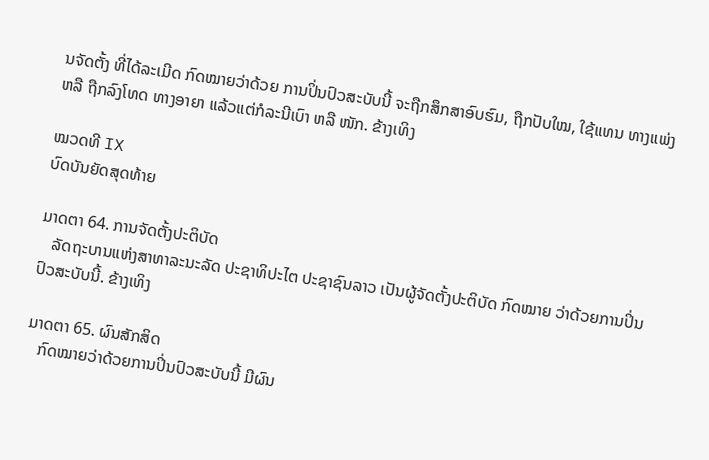ນຈັດຕັ້ງ ທີ່ໄດ້ລະເມີດ ກົດໝາຍວ່າດ້ວຍ ການປິ່ນປົວສະບັບນີ້ ຈະຖືກສຶກສາອົບຮົມ, ຖືກປັບໃໝ, ໃຊ້ແທນ ທາງແພ່ງ ຫລື ຖືກລົງໂທດ ທາງອາຍາ ແລ້ວແຕ່ກໍລະນີເບົາ ຫລື ໜັກ. ຂ້າງເທິງ

ໝວດທີ IX
ບົດບັນຍັດສຸດທ້າຍ

ມາດຕາ 64. ການຈັດຕັ້ງປະຕິບັດ
   ລັດຖະບານແຫ່ງສາທາລະນະລັດ ປະຊາທິປະໄຕ ປະຊາຊົນລາວ ເປັນຜູ້ຈັດຕັ້ງປະຕິບັດ ກົດໝາຍ ວ່າດ້ວຍການປິ່ນປົວສະບັບນີ້. ຂ້າງເທິງ

ມາດຕາ 65. ຜົນສັກສິດ
   ກົດໝາຍວ່າດ້ວຍການປິ່ນປົວສະບັບນີ້ ມີຜົນ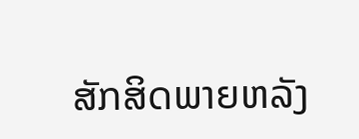ສັກສິດພາຍຫລັງ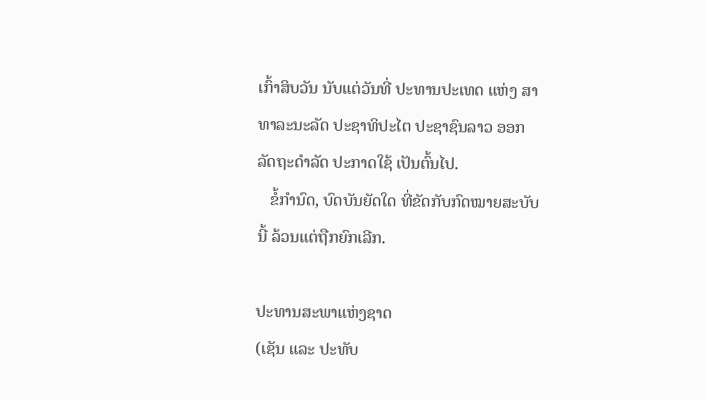ເກົ້າສິບວັນ ນັບແຕ່ວັນທີ່ ປະທານປະເທດ ແຫ່ງ ສາທາລະນະລັດ ປະຊາທິປະໄຕ ປະຊາຊົນລາວ ອອກລັດຖະດໍາລັດ ປະກາດໃຊ້ ເປັນຕົ້ນໄປ.
   ຂໍ້ກໍານົດ, ບົດບັນຍັດໃດ ທີ່ຂັດກັບກົດໝາຍສະບັບນີ້ ລ້ວນແຕ່ຖືກຍົກເລີກ.

ປະທານສະພາແຫ່ງຊາດ
(ເຊັນ ແລະ ປະທັບ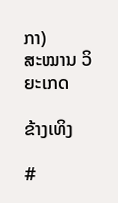ກາ)
ສະໝານ ວິຍະເກດ

ຂ້າງເທິງ

#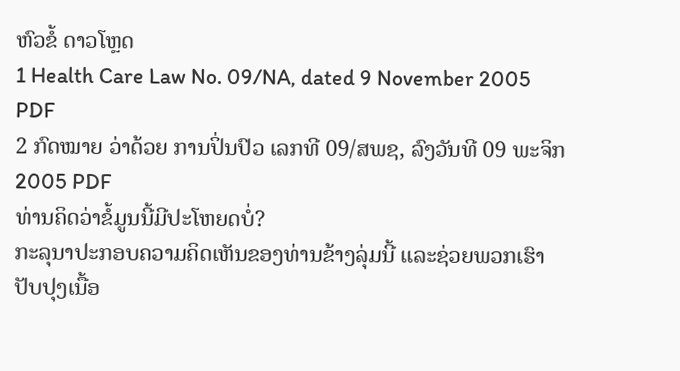ຫົວຂໍ້ ດາວໂຫຼດ
1 Health Care Law No. 09/NA, dated 9 November 2005 PDF
2 ກົດໝາຍ ວ່າດ້ວຍ ການປິ່ນປົວ ເລກທີ 09/ສພຊ, ລົງວັນທີ 09 ພະຈິກ 2005 PDF
ທ່ານຄິດວ່າຂໍ້ມູນນີ້ມີປະໂຫຍດບໍ່?
ກະລຸນາປະກອບຄວາມຄິດເຫັນຂອງທ່ານຂ້າງລຸ່ມນີ້ ແລະຊ່ວຍພວກເຮົາປັບປຸງເນື້ອ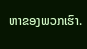ຫາຂອງພວກເຮົາ.